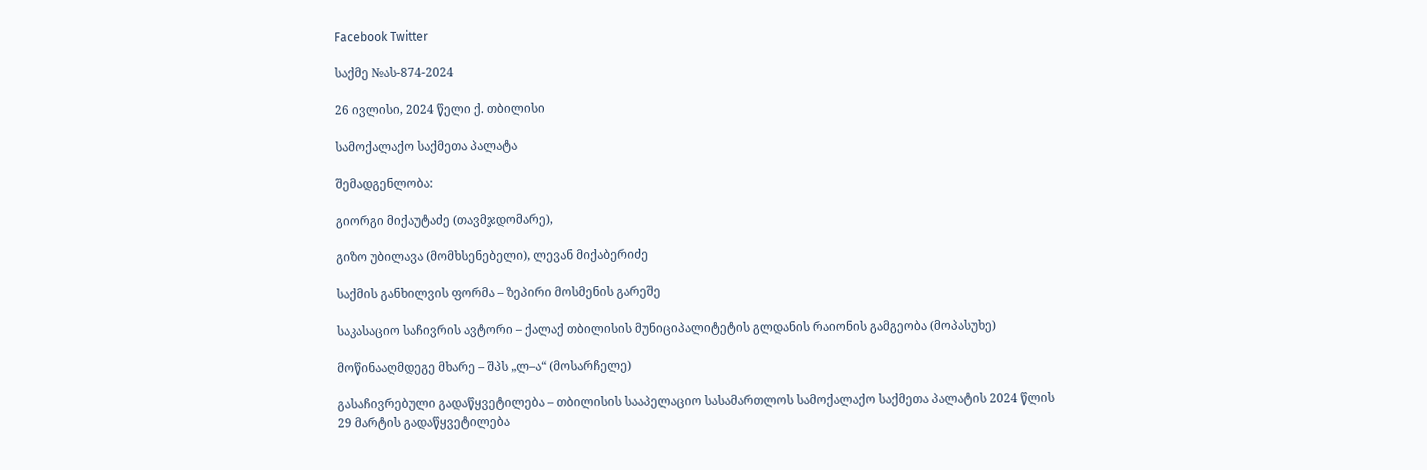Facebook Twitter

საქმე №ას-874-2024

26 ივლისი, 2024 წელი ქ. თბილისი

სამოქალაქო საქმეთა პალატა

შემადგენლობა:

გიორგი მიქაუტაძე (თავმჯდომარე),

გიზო უბილავა (მომხსენებელი), ლევან მიქაბერიძე

საქმის განხილვის ფორმა – ზეპირი მოსმენის გარეშე

საკასაციო საჩივრის ავტორი – ქალაქ თბილისის მუნიციპალიტეტის გლდანის რაიონის გამგეობა (მოპასუხე)

მოწინააღმდეგე მხარე – შპს „ლ–ა“ (მოსარჩელე)

გასაჩივრებული გადაწყვეტილება – თბილისის სააპელაციო სასამართლოს სამოქალაქო საქმეთა პალატის 2024 წლის 29 მარტის გადაწყვეტილება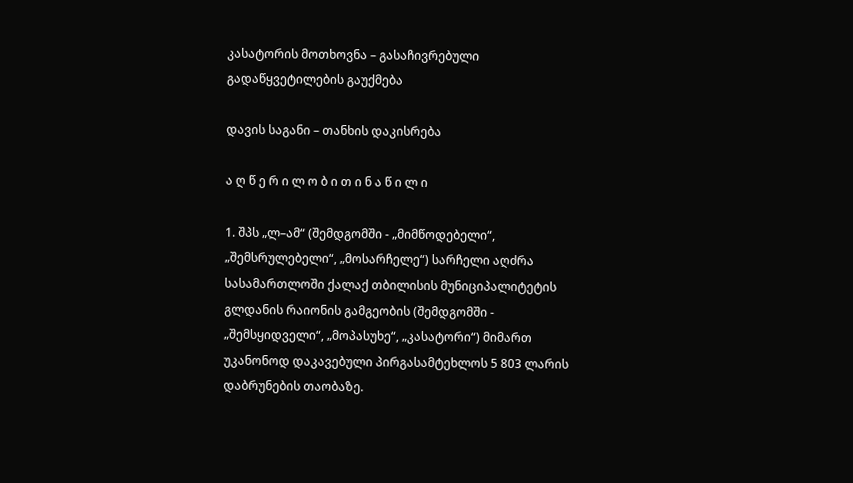კასატორის მოთხოვნა – გასაჩივრებული გადაწყვეტილების გაუქმება

დავის საგანი – თანხის დაკისრება

ა ღ წ ე რ ი ლ ო ბ ი თ ი ნ ა წ ი ლ ი

1. შპს „ლ–ამ“ (შემდგომში - „მიმწოდებელი“, „შემსრულებელი“, „მოსარჩელე“) სარჩელი აღძრა სასამართლოში ქალაქ თბილისის მუნიციპალიტეტის გლდანის რაიონის გამგეობის (შემდგომში - „შემსყიდველი“, „მოპასუხე“, „კასატორი“) მიმართ უკანონოდ დაკავებული პირგასამტეხლოს 5 803 ლარის დაბრუნების თაობაზე.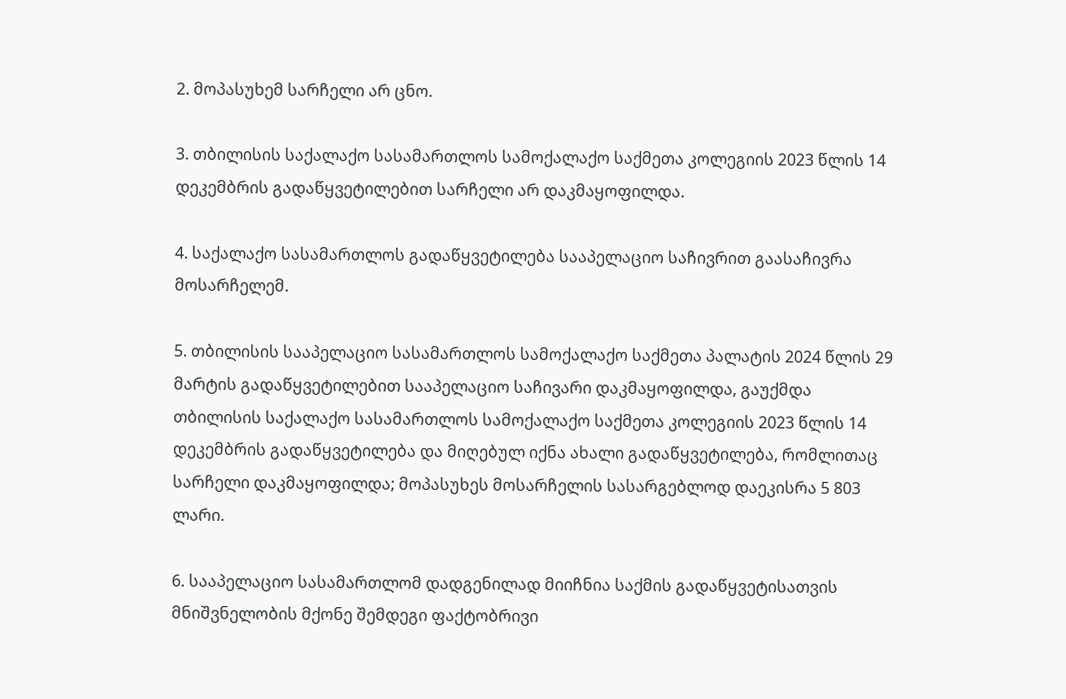2. მოპასუხემ სარჩელი არ ცნო.

3. თბილისის საქალაქო სასამართლოს სამოქალაქო საქმეთა კოლეგიის 2023 წლის 14 დეკემბრის გადაწყვეტილებით სარჩელი არ დაკმაყოფილდა.

4. საქალაქო სასამართლოს გადაწყვეტილება სააპელაციო საჩივრით გაასაჩივრა მოსარჩელემ.

5. თბილისის სააპელაციო სასამართლოს სამოქალაქო საქმეთა პალატის 2024 წლის 29 მარტის გადაწყვეტილებით სააპელაციო საჩივარი დაკმაყოფილდა, გაუქმდა თბილისის საქალაქო სასამართლოს სამოქალაქო საქმეთა კოლეგიის 2023 წლის 14 დეკემბრის გადაწყვეტილება და მიღებულ იქნა ახალი გადაწყვეტილება, რომლითაც სარჩელი დაკმაყოფილდა; მოპასუხეს მოსარჩელის სასარგებლოდ დაეკისრა 5 803 ლარი.

6. სააპელაციო სასამართლომ დადგენილად მიიჩნია საქმის გადაწყვეტისათვის მნიშვნელობის მქონე შემდეგი ფაქტობრივი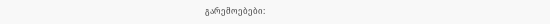გარემოებები: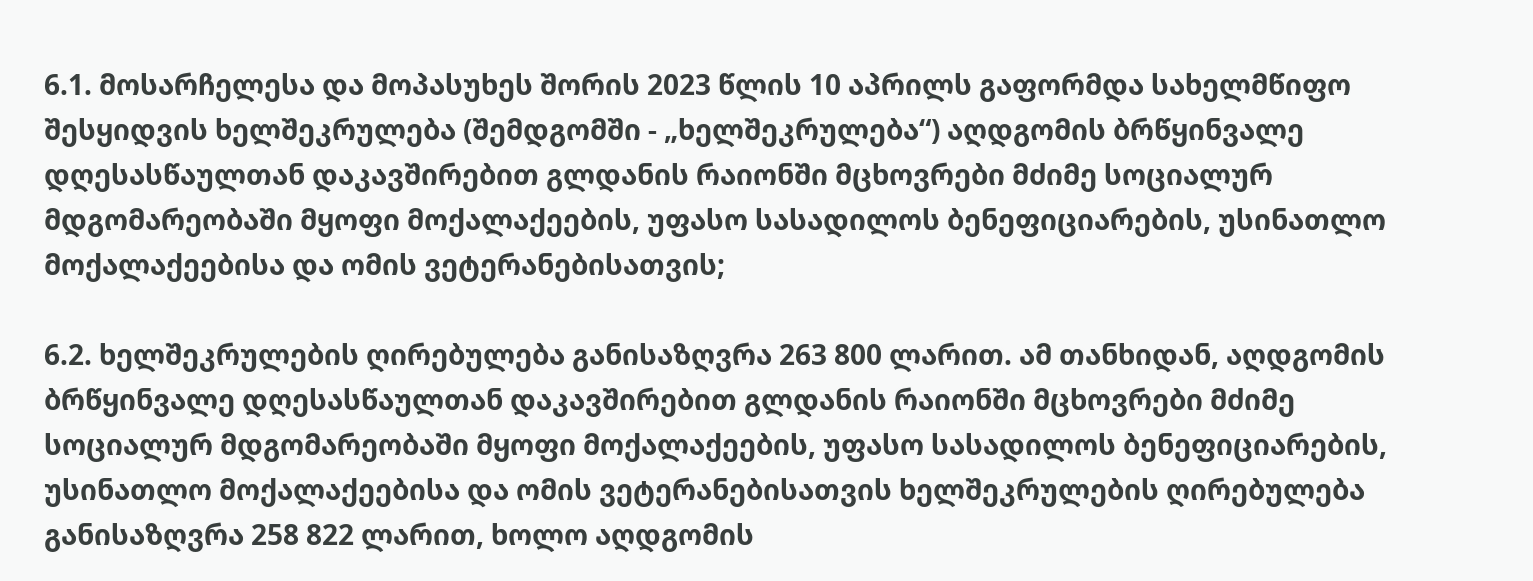6.1. მოსარჩელესა და მოპასუხეს შორის 2023 წლის 10 აპრილს გაფორმდა სახელმწიფო შესყიდვის ხელშეკრულება (შემდგომში - „ხელშეკრულება“) აღდგომის ბრწყინვალე დღესასწაულთან დაკავშირებით გლდანის რაიონში მცხოვრები მძიმე სოციალურ მდგომარეობაში მყოფი მოქალაქეების, უფასო სასადილოს ბენეფიციარების, უსინათლო მოქალაქეებისა და ომის ვეტერანებისათვის;

6.2. ხელშეკრულების ღირებულება განისაზღვრა 263 800 ლარით. ამ თანხიდან, აღდგომის ბრწყინვალე დღესასწაულთან დაკავშირებით გლდანის რაიონში მცხოვრები მძიმე სოციალურ მდგომარეობაში მყოფი მოქალაქეების, უფასო სასადილოს ბენეფიციარების, უსინათლო მოქალაქეებისა და ომის ვეტერანებისათვის ხელშეკრულების ღირებულება განისაზღვრა 258 822 ლარით, ხოლო აღდგომის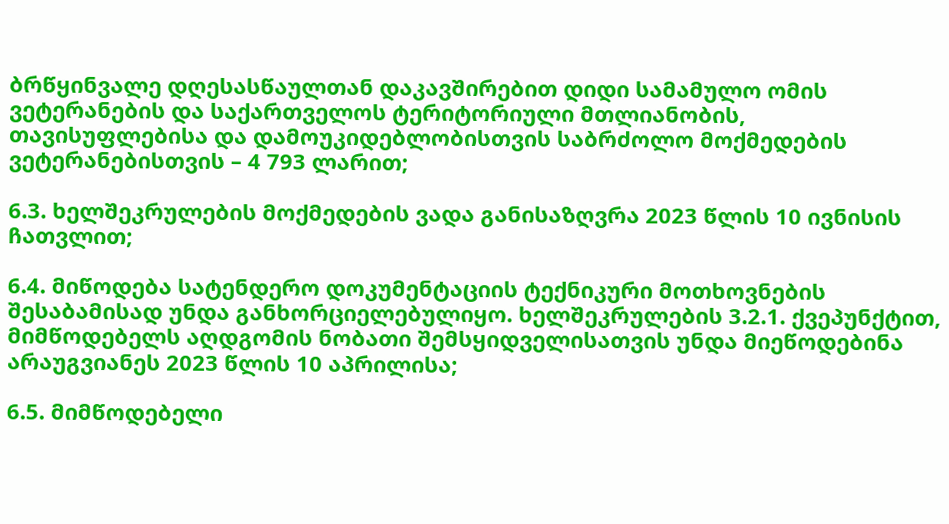ბრწყინვალე დღესასწაულთან დაკავშირებით დიდი სამამულო ომის ვეტერანების და საქართველოს ტერიტორიული მთლიანობის, თავისუფლებისა და დამოუკიდებლობისთვის საბრძოლო მოქმედების ვეტერანებისთვის – 4 793 ლარით;

6.3. ხელშეკრულების მოქმედების ვადა განისაზღვრა 2023 წლის 10 ივნისის ჩათვლით;

6.4. მიწოდება სატენდერო დოკუმენტაციის ტექნიკური მოთხოვნების შესაბამისად უნდა განხორციელებულიყო. ხელშეკრულების 3.2.1. ქვეპუნქტით, მიმწოდებელს აღდგომის ნობათი შემსყიდველისათვის უნდა მიეწოდებინა არაუგვიანეს 2023 წლის 10 აპრილისა;

6.5. მიმწოდებელი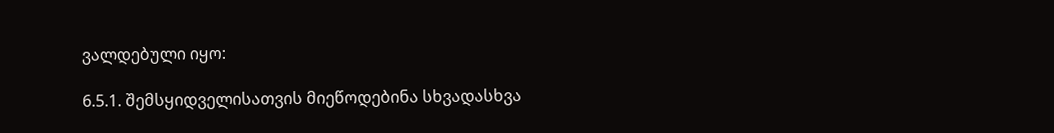ვალდებული იყო:

6.5.1. შემსყიდველისათვის მიეწოდებინა სხვადასხვა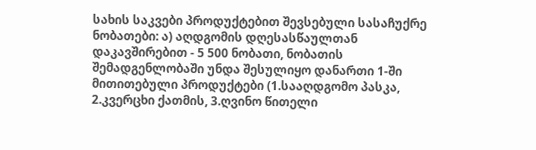სახის საკვები პროდუქტებით შევსებული სასაჩუქრე ნობათები: ა) აღდგომის დღესასწაულთან დაკავშირებით - 5 500 ნობათი, ნობათის შემადგენლობაში უნდა შესულიყო დანართი 1-ში მითითებული პროდუქტები (1.სააღდგომო პასკა, 2.კვერცხი ქათმის, 3.ღვინო წითელი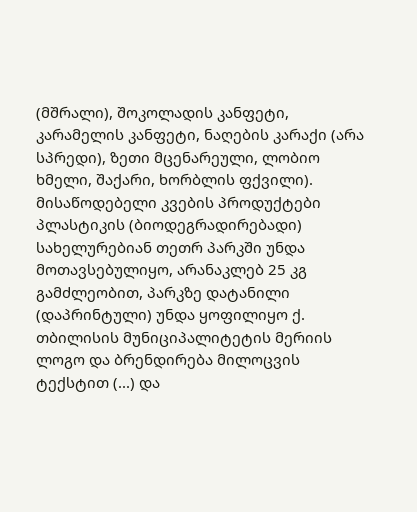(მშრალი), შოკოლადის კანფეტი, კარამელის კანფეტი, ნაღების კარაქი (არა სპრედი), ზეთი მცენარეული, ლობიო ხმელი, შაქარი, ხორბლის ფქვილი). მისაწოდებელი კვების პროდუქტები პლასტიკის (ბიოდეგრადირებადი) სახელურებიან თეთრ პარკში უნდა მოთავსებულიყო, არანაკლებ 25 კგ გამძლეობით, პარკზე დატანილი (დაპრინტული) უნდა ყოფილიყო ქ. თბილისის მუნიციპალიტეტის მერიის ლოგო და ბრენდირება მილოცვის ტექსტით (...) და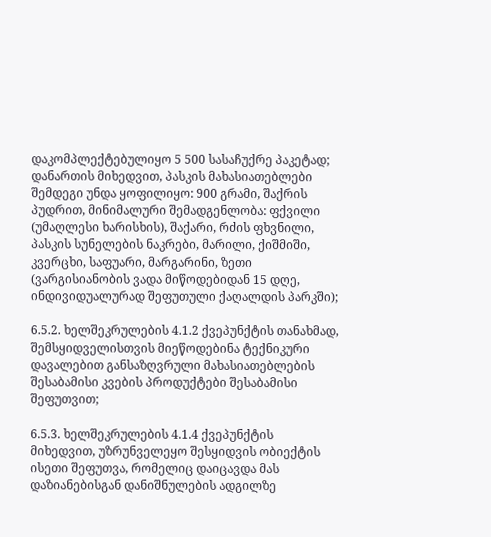დაკომპლექტებულიყო 5 500 სასაჩუქრე პაკეტად; დანართის მიხედვით, პასკის მახასიათებლები შემდეგი უნდა ყოფილიყო: 900 გრამი, შაქრის პუდრით, მინიმალური შემადგენლობა: ფქვილი (უმაღლესი ხარისხის), შაქარი, რძის ფხვნილი, პასკის სუნელების ნაკრები, მარილი, ქიშმიში, კვერცხი, საფუარი, მარგარინი, ზეთი (ვარგისიანობის ვადა მიწოდებიდან 15 დღე, ინდივიდუალურად შეფუთული ქაღალდის პარკში);

6.5.2. ხელშეკრულების 4.1.2 ქვეპუნქტის თანახმად, შემსყიდველისთვის მიეწოდებინა ტექნიკური დავალებით განსაზღვრული მახასიათებლების შესაბამისი კვების პროდუქტები შესაბამისი შეფუთვით;

6.5.3. ხელშეკრულების 4.1.4 ქვეპუნქტის მიხედვით, უზრუნველეყო შესყიდვის ობიექტის ისეთი შეფუთვა, რომელიც დაიცავდა მას დაზიანებისგან დანიშნულების ადგილზე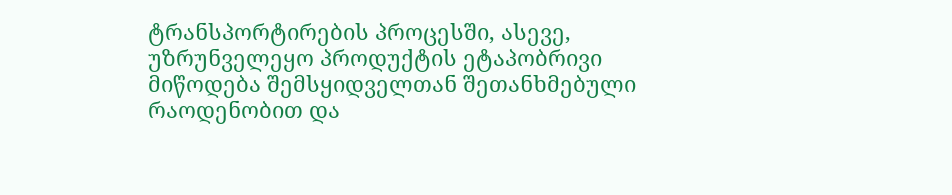ტრანსპორტირების პროცესში, ასევე, უზრუნველეყო პროდუქტის ეტაპობრივი მიწოდება შემსყიდველთან შეთანხმებული რაოდენობით და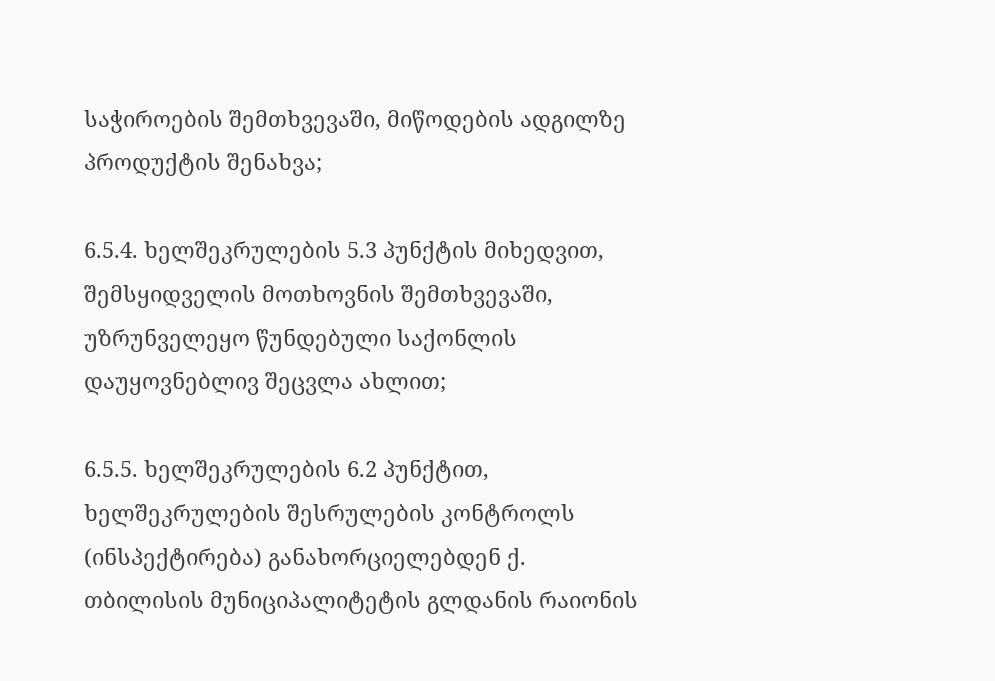საჭიროების შემთხვევაში, მიწოდების ადგილზე პროდუქტის შენახვა;

6.5.4. ხელშეკრულების 5.3 პუნქტის მიხედვით, შემსყიდველის მოთხოვნის შემთხვევაში, უზრუნველეყო წუნდებული საქონლის დაუყოვნებლივ შეცვლა ახლით;

6.5.5. ხელშეკრულების 6.2 პუნქტით, ხელშეკრულების შესრულების კონტროლს (ინსპექტირება) განახორციელებდენ ქ. თბილისის მუნიციპალიტეტის გლდანის რაიონის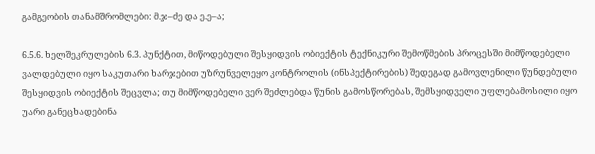გამგეობის თანამშრომლები: მ.ჯ–ძე და ე.ე–ა;

6.5.6. ხელშეკრულების 6.3. პუნქტით, მიწოდებული შესყიდვის ობიექტის ტექნიკური შემოწმების პროცესში მიმწოდებელი ვალდებული იყო საკუთარი ხარჯებით უზრუნველეყო კონტროლის (ინსპექტირების) შედეგად გამოვლენილი წუნდებული შესყიდვის ობიექტის შეცვლა; თუ მიმწოდებელი ვერ შეძლებდა წუნის გამოსწორებას, შემსყიდველი უფლებამოსილი იყო უარი განეცხადებინა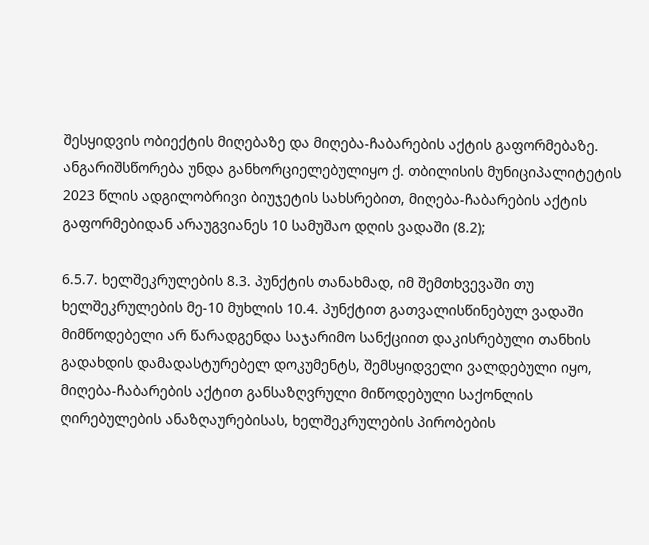შესყიდვის ობიექტის მიღებაზე და მიღება-ჩაბარების აქტის გაფორმებაზე. ანგარიშსწორება უნდა განხორციელებულიყო ქ. თბილისის მუნიციპალიტეტის 2023 წლის ადგილობრივი ბიუჯეტის სახსრებით, მიღება-ჩაბარების აქტის გაფორმებიდან არაუგვიანეს 10 სამუშაო დღის ვადაში (8.2);

6.5.7. ხელშეკრულების 8.3. პუნქტის თანახმად, იმ შემთხვევაში თუ ხელშეკრულების მე-10 მუხლის 10.4. პუნქტით გათვალისწინებულ ვადაში მიმწოდებელი არ წარადგენდა საჯარიმო სანქციით დაკისრებული თანხის გადახდის დამადასტურებელ დოკუმენტს, შემსყიდველი ვალდებული იყო, მიღება-ჩაბარების აქტით განსაზღვრული მიწოდებული საქონლის ღირებულების ანაზღაურებისას, ხელშეკრულების პირობების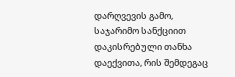დარღვევის გამო, საჯარიმო სანქციით დაკისრებული თანხა დაექვითა, რის შემდეგაც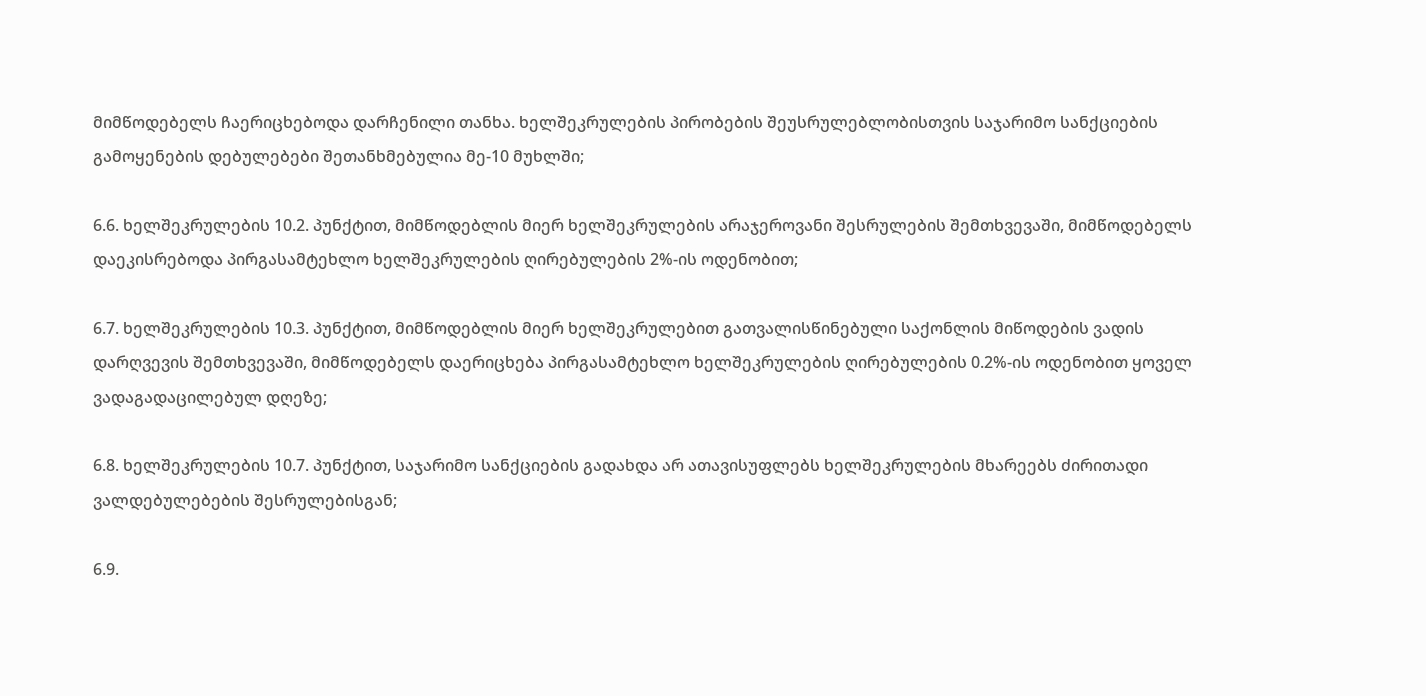მიმწოდებელს ჩაერიცხებოდა დარჩენილი თანხა. ხელშეკრულების პირობების შეუსრულებლობისთვის საჯარიმო სანქციების გამოყენების დებულებები შეთანხმებულია მე-10 მუხლში;

6.6. ხელშეკრულების 10.2. პუნქტით, მიმწოდებლის მიერ ხელშეკრულების არაჯეროვანი შესრულების შემთხვევაში, მიმწოდებელს დაეკისრებოდა პირგასამტეხლო ხელშეკრულების ღირებულების 2%-ის ოდენობით;

6.7. ხელშეკრულების 10.3. პუნქტით, მიმწოდებლის მიერ ხელშეკრულებით გათვალისწინებული საქონლის მიწოდების ვადის დარღვევის შემთხვევაში, მიმწოდებელს დაერიცხება პირგასამტეხლო ხელშეკრულების ღირებულების 0.2%-ის ოდენობით ყოველ ვადაგადაცილებულ დღეზე;

6.8. ხელშეკრულების 10.7. პუნქტით, საჯარიმო სანქციების გადახდა არ ათავისუფლებს ხელშეკრულების მხარეებს ძირითადი ვალდებულებების შესრულებისგან;

6.9.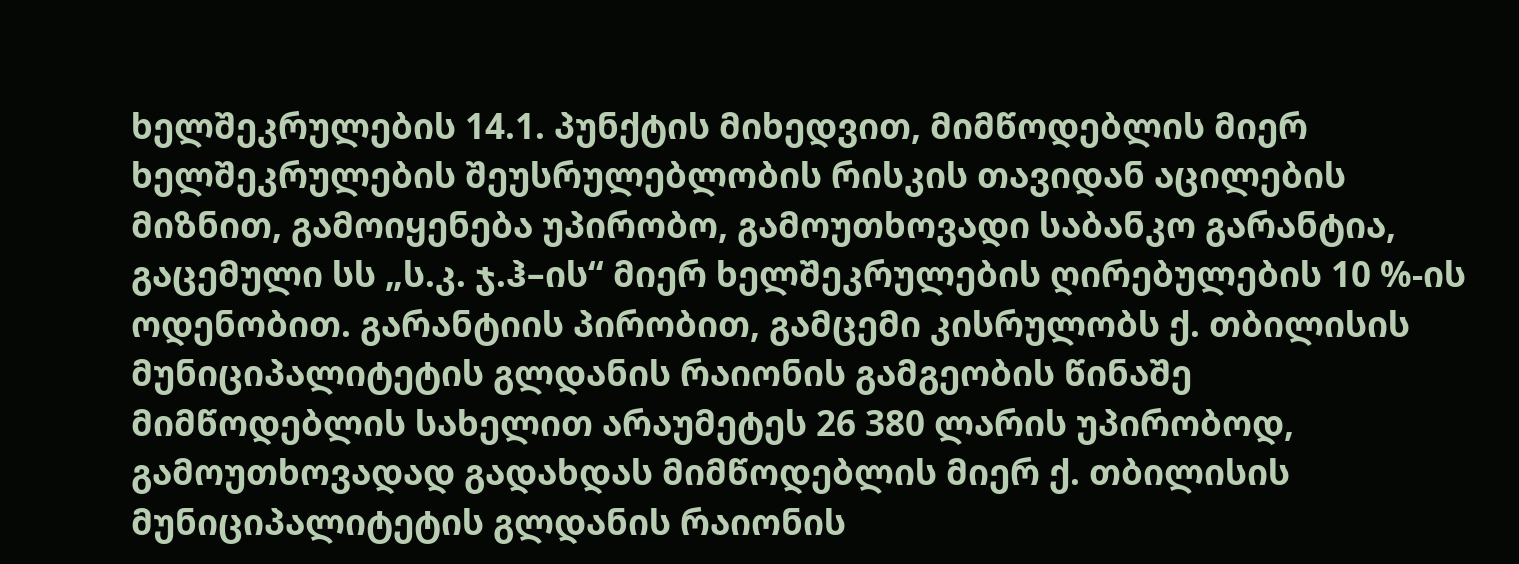ხელშეკრულების 14.1. პუნქტის მიხედვით, მიმწოდებლის მიერ ხელშეკრულების შეუსრულებლობის რისკის თავიდან აცილების მიზნით, გამოიყენება უპირობო, გამოუთხოვადი საბანკო გარანტია, გაცემული სს „ს.კ. ჯ.ჰ–ის“ მიერ ხელშეკრულების ღირებულების 10 %-ის ოდენობით. გარანტიის პირობით, გამცემი კისრულობს ქ. თბილისის მუნიციპალიტეტის გლდანის რაიონის გამგეობის წინაშე მიმწოდებლის სახელით არაუმეტეს 26 380 ლარის უპირობოდ, გამოუთხოვადად გადახდას მიმწოდებლის მიერ ქ. თბილისის მუნიციპალიტეტის გლდანის რაიონის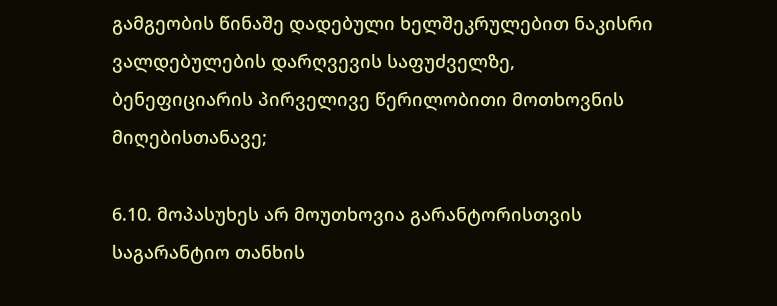გამგეობის წინაშე დადებული ხელშეკრულებით ნაკისრი ვალდებულების დარღვევის საფუძველზე, ბენეფიციარის პირველივე წერილობითი მოთხოვნის მიღებისთანავე;

6.10. მოპასუხეს არ მოუთხოვია გარანტორისთვის საგარანტიო თანხის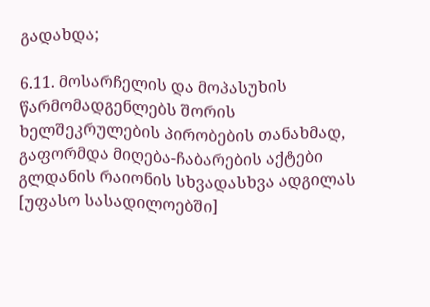გადახდა;

6.11. მოსარჩელის და მოპასუხის წარმომადგენლებს შორის ხელშეკრულების პირობების თანახმად, გაფორმდა მიღება-ჩაბარების აქტები გლდანის რაიონის სხვადასხვა ადგილას [უფასო სასადილოებში]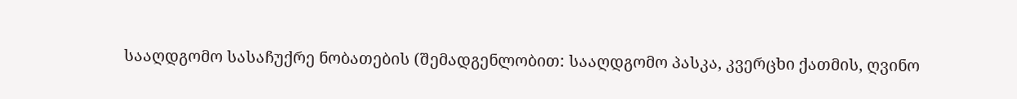სააღდგომო სასაჩუქრე ნობათების (შემადგენლობით: სააღდგომო პასკა, კვერცხი ქათმის, ღვინო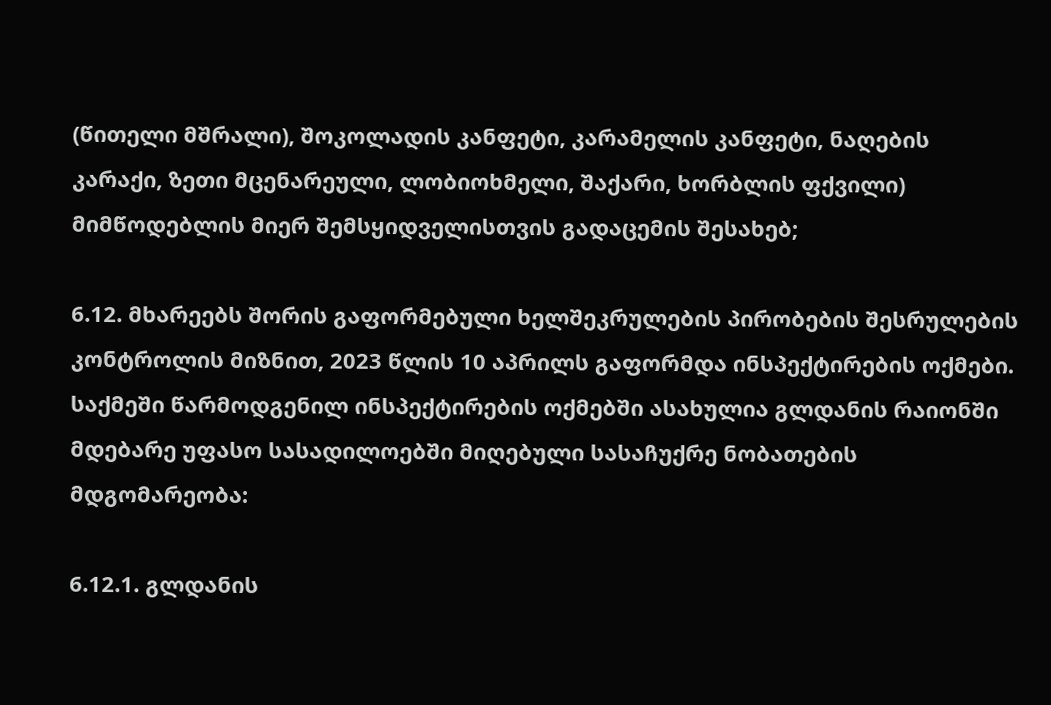(წითელი მშრალი), შოკოლადის კანფეტი, კარამელის კანფეტი, ნაღების კარაქი, ზეთი მცენარეული, ლობიოხმელი, შაქარი, ხორბლის ფქვილი) მიმწოდებლის მიერ შემსყიდველისთვის გადაცემის შესახებ;

6.12. მხარეებს შორის გაფორმებული ხელშეკრულების პირობების შესრულების კონტროლის მიზნით, 2023 წლის 10 აპრილს გაფორმდა ინსპექტირების ოქმები. საქმეში წარმოდგენილ ინსპექტირების ოქმებში ასახულია გლდანის რაიონში მდებარე უფასო სასადილოებში მიღებული სასაჩუქრე ნობათების მდგომარეობა:

6.12.1. გლდანის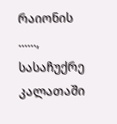რაიონის ......, სასაჩუქრე კალათაში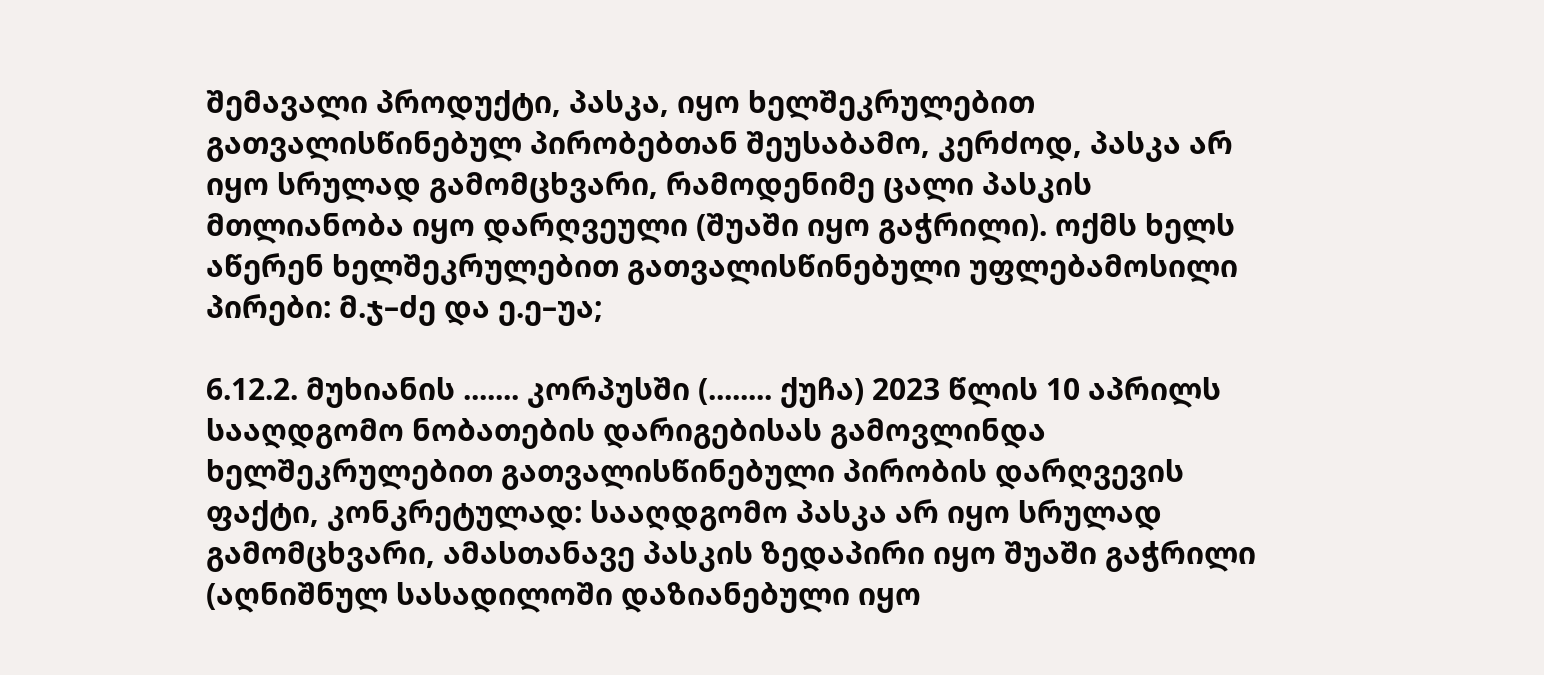შემავალი პროდუქტი, პასკა, იყო ხელშეკრულებით გათვალისწინებულ პირობებთან შეუსაბამო, კერძოდ, პასკა არ იყო სრულად გამომცხვარი, რამოდენიმე ცალი პასკის მთლიანობა იყო დარღვეული (შუაში იყო გაჭრილი). ოქმს ხელს აწერენ ხელშეკრულებით გათვალისწინებული უფლებამოსილი პირები: მ.ჯ–ძე და ე.ე–უა;

6.12.2. მუხიანის ....... კორპუსში (........ ქუჩა) 2023 წლის 10 აპრილს სააღდგომო ნობათების დარიგებისას გამოვლინდა ხელშეკრულებით გათვალისწინებული პირობის დარღვევის ფაქტი, კონკრეტულად: სააღდგომო პასკა არ იყო სრულად გამომცხვარი, ამასთანავე პასკის ზედაპირი იყო შუაში გაჭრილი (აღნიშნულ სასადილოში დაზიანებული იყო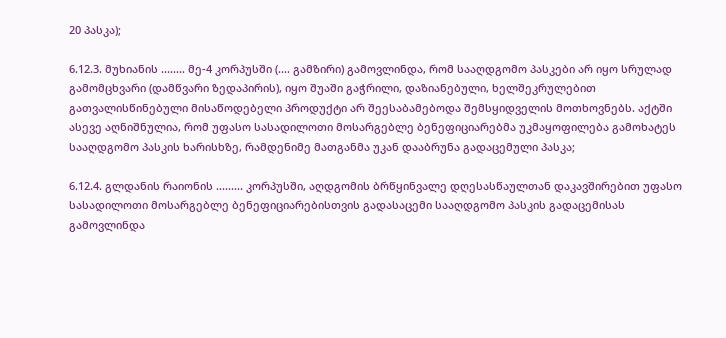20 პასკა);

6.12.3. მუხიანის ........ მე-4 კორპუსში (.... გამზირი) გამოვლინდა, რომ სააღდგომო პასკები არ იყო სრულად გამომცხვარი (დამწვარი ზედაპირის), იყო შუაში გაჭრილი, დაზიანებული, ხელშეკრულებით გათვალისწინებული მისაწოდებელი პროდუქტი არ შეესაბამებოდა შემსყიდველის მოთხოვნებს. აქტში ასევე აღნიშნულია, რომ უფასო სასადილოთი მოსარგებლე ბენეფიციარებმა უკმაყოფილება გამოხატეს სააღდგომო პასკის ხარისხზე, რამდენიმე მათგანმა უკან დააბრუნა გადაცემული პასკა;

6.12.4. გლდანის რაიონის ......... კორპუსში, აღდგომის ბრწყინვალე დღესასწაულთან დაკავშირებით უფასო სასადილოთი მოსარგებლე ბენეფიციარებისთვის გადასაცემი სააღდგომო პასკის გადაცემისას გამოვლინდა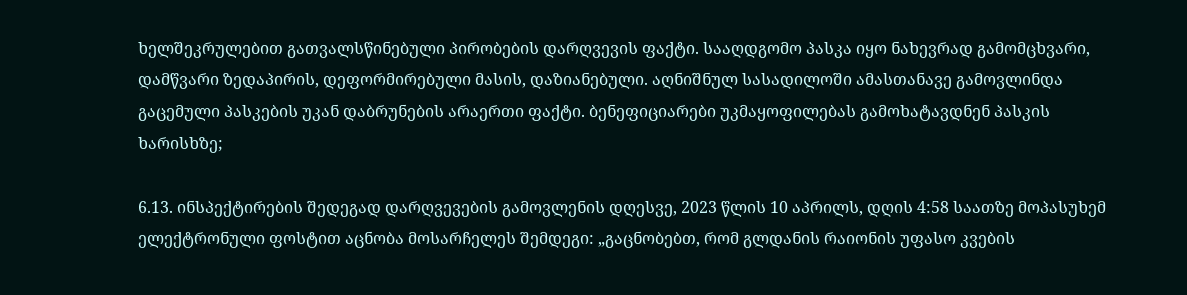ხელშეკრულებით გათვალსწინებული პირობების დარღვევის ფაქტი. სააღდგომო პასკა იყო ნახევრად გამომცხვარი, დამწვარი ზედაპირის, დეფორმირებული მასის, დაზიანებული. აღნიშნულ სასადილოში ამასთანავე გამოვლინდა გაცემული პასკების უკან დაბრუნების არაერთი ფაქტი. ბენეფიციარები უკმაყოფილებას გამოხატავდნენ პასკის ხარისხზე;

6.13. ინსპექტირების შედეგად დარღვევების გამოვლენის დღესვე, 2023 წლის 10 აპრილს, დღის 4:58 საათზე მოპასუხემ ელექტრონული ფოსტით აცნობა მოსარჩელეს შემდეგი: „გაცნობებთ, რომ გლდანის რაიონის უფასო კვების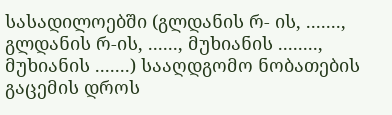სასადილოებში (გლდანის რ- ის, ......., გლდანის რ-ის, ......, მუხიანის ........, მუხიანის .......) სააღდგომო ნობათების გაცემის დროს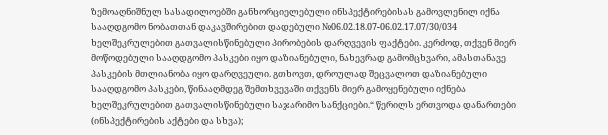ზემოაღნიშნულ სასადილოებში განხორციელებული ინსპექტირებისას გამოვლენილ იქნა სააღდგომო ნობათთან დაკავშირებით დადებული №06.02.18.07-06.02.17.07/30/034 ხელშეკრულებით გათვალისწინებული პირობების დარღვევის ფაქტები. კერძოდ, თქვენ მიერ მოწოდებული სააღდგომო პასკები იყო დაზიანებული, ნახევრად გამომცხვარი, ამასთანავე პასკების მთლიანობა იყო დარღვეული. გთხოვთ, დროულად შეცვალოთ დაზიანებული სააღდგომო პასკები, წინააღმდეგ შემთხვევაში თქვენს მიერ გამოყენებული იქნება ხელშეკრულებით გათვალისწინებული საჯარიმო სანქციები.“ წერილს ერთვოდა დანართები (ინსპექტირების აქტები და სხვა);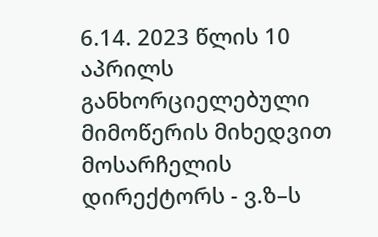6.14. 2023 წლის 10 აპრილს განხორციელებული მიმოწერის მიხედვით მოსარჩელის დირექტორს - ვ.ზ–ს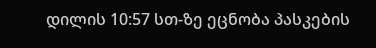დილის 10:57 სთ-ზე ეცნობა პასკების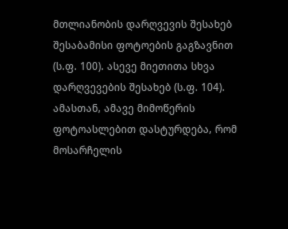მთლიანობის დარღვევის შესახებ შესაბამისი ფოტოების გაგზავნით (ს.ფ. 100). ასევე მიეთითა სხვა დარღვევების შესახებ (ს.ფ. 104). ამასთან, ამავე მიმოწერის ფოტოასლებით დასტურდება, რომ მოსარჩელის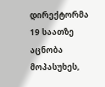დირექტორმა 19 საათზე აცნობა მოპასუხეს,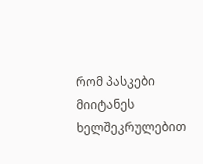რომ პასკები მიიტანეს ხელშეკრულებით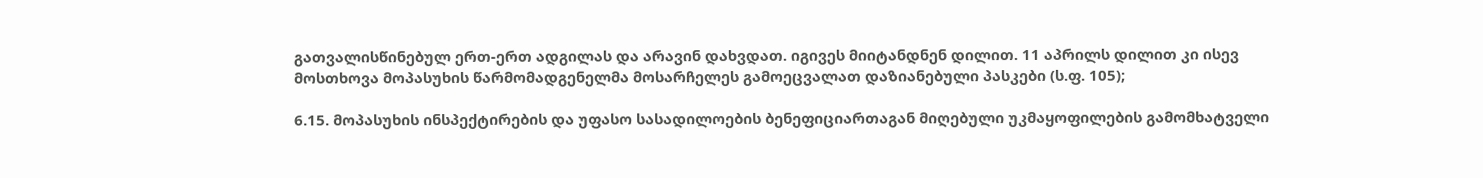გათვალისწინებულ ერთ-ერთ ადგილას და არავინ დახვდათ. იგივეს მიიტანდნენ დილით. 11 აპრილს დილით კი ისევ მოსთხოვა მოპასუხის წარმომადგენელმა მოსარჩელეს გამოეცვალათ დაზიანებული პასკები (ს.ფ. 105);

6.15. მოპასუხის ინსპექტირების და უფასო სასადილოების ბენეფიციართაგან მიღებული უკმაყოფილების გამომხატველი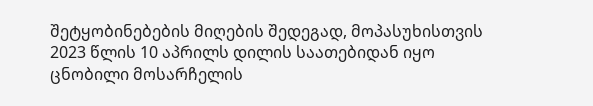შეტყობინებების მიღების შედეგად, მოპასუხისთვის 2023 წლის 10 აპრილს დილის საათებიდან იყო ცნობილი მოსარჩელის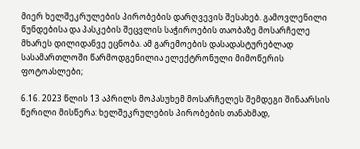მიერ ხელშეკრულების პირობების დარღვევის შესახებ. გამოვლენილი წუნდებისა და პასკების შეცვლის საჭიროების თაობაზე მოსარჩელე მხარეს დილიდანვე ეცნობა. ამ გარემოების დასადასტურებლად სასამართლოში წარმოდგენილია ელექტრონული მიმოწერის ფოტოასლები;

6.16. 2023 წლის 13 აპრილს მოპასუხემ მოსარჩელეს შემდეგი შინაარსის წერილი მისწერა: ხელშეკრულების პირობების თანახმად,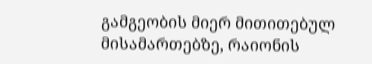გამგეობის მიერ მითითებულ მისამართებზე, რაიონის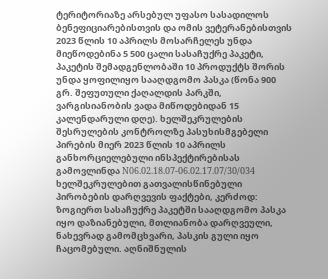ტერიტორიაზე არსებულ უფასო სასადილოს ბენეფიციარებისთვის და ომის ვეტერანებისთვის 2023 წლის 10 აპრილს მოსარჩელეს უნდა მიეწოდებინა 5 500 ცალი სასაჩუქრე პაკეტი, პაკეტის შემადგენლობაში 10 პროდუქტს შორის უნდა ყოფილიყო სააღდგომო პასკა (წონა 900 გრ. შეფუთული ქაღალდის პარკში, ვარგისიანობის ვადა მიწოდებიდან 15 კალენდარული დღე). ხელშეკრულების შესრულების კონტროლზე პასუხისმგებელი პირების მიერ 2023 წლის 10 აპრილს განხორციელებული ინსპექტირებისას გამოვლინდა N06.02.18.07-06.02.17.07/30/034 ხელშეკრულებით გათვალისწინებული პირობების დარღვევის ფაქტები, კერძოდ: ზოგიერთ სასაჩუქრე პაკეტში სააღდგომო პასკა იყო დაზიანებული, მთლიანობა დარღვეული, ნახევრად გამომცხვარი, პასკის გული იყო ჩაცომებული. აღნიშნულის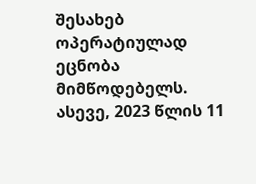შესახებ ოპერატიულად ეცნობა მიმწოდებელს. ასევე, 2023 წლის 11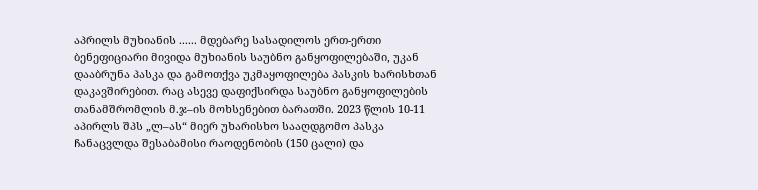აპრილს მუხიანის ...... მდებარე სასადილოს ერთ-ერთი ბენეფიციარი მივიდა მუხიანის საუბნო განყოფილებაში, უკან დააბრუნა პასკა და გამოთქვა უკმაყოფილება პასკის ხარისხთან დაკავშირებით. რაც ასევე დაფიქსირდა საუბნო განყოფილების თანამშრომლის მ.ჯ–ის მოხსენებით ბარათში. 2023 წლის 10-11 აპირლს შპს „ლ–ას“ მიერ უხარისხო სააღდგომო პასკა ჩანაცვლდა შესაბამისი რაოდენობის (150 ცალი) და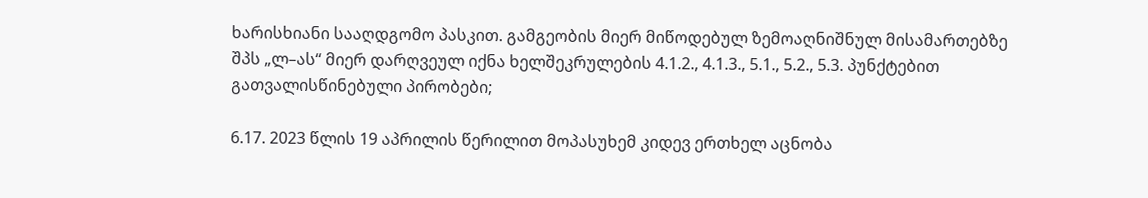ხარისხიანი სააღდგომო პასკით. გამგეობის მიერ მიწოდებულ ზემოაღნიშნულ მისამართებზე შპს „ლ–ას“ მიერ დარღვეულ იქნა ხელშეკრულების 4.1.2., 4.1.3., 5.1., 5.2., 5.3. პუნქტებით გათვალისწინებული პირობები;

6.17. 2023 წლის 19 აპრილის წერილით მოპასუხემ კიდევ ერთხელ აცნობა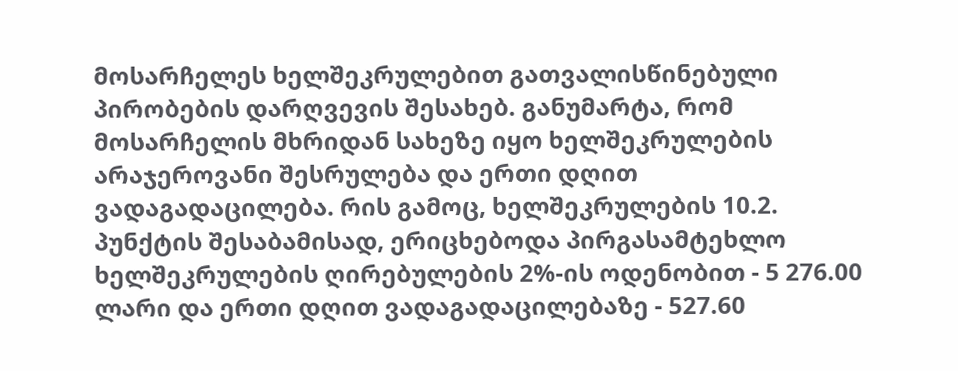მოსარჩელეს ხელშეკრულებით გათვალისწინებული პირობების დარღვევის შესახებ. განუმარტა, რომ მოსარჩელის მხრიდან სახეზე იყო ხელშეკრულების არაჯეროვანი შესრულება და ერთი დღით ვადაგადაცილება. რის გამოც, ხელშეკრულების 10.2. პუნქტის შესაბამისად, ერიცხებოდა პირგასამტეხლო ხელშეკრულების ღირებულების 2%-ის ოდენობით - 5 276.00 ლარი და ერთი დღით ვადაგადაცილებაზე - 527.60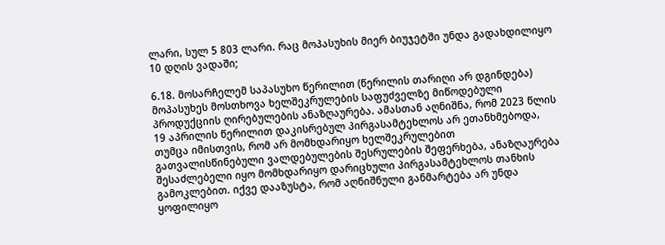ლარი, სულ 5 803 ლარი. რაც მოპასუხის მიერ ბიუჯეტში უნდა გადახდილიყო 10 დღის ვადაში;

6.18. მოსარჩელემ საპასუხო წერილით (წერილის თარიღი არ დგინდება) მოპასუხეს მოსთხოვა ხელშეკრულების საფუძველზე მიწოდებული პროდუქციის ღირებულების ანაზღაურება. ამასთან აღნიშნა, რომ 2023 წლის 19 აპრილის წერილით დაკისრებულ პირგასამტეხლოს არ ეთანხმებოდა, თუმცა იმისთვის, რომ არ მომხდარიყო ხელშეკრულებით გათვალისწინებული ვალდებულების შესრულების შეფერხება, ანაზღაურება შესაძლებელი იყო მომხდარიყო დარიცხული პირგასამტეხლოს თანხის გამოკლებით. იქვე დააზუსტა, რომ აღნიშნული განმარტება არ უნდა ყოფილიყო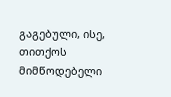გაგებული, ისე, თითქოს მიმწოდებელი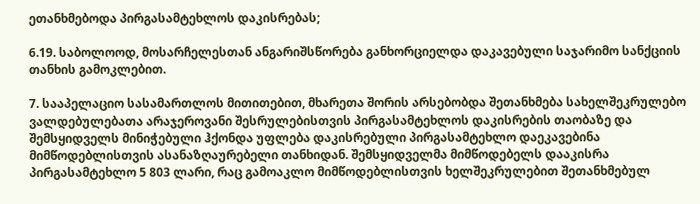ეთანხმებოდა პირგასამტეხლოს დაკისრებას;

6.19. საბოლოოდ, მოსარჩელესთან ანგარიშსწორება განხორციელდა დაკავებული საჯარიმო სანქციის თანხის გამოკლებით.

7. სააპელაციო სასამართლოს მითითებით, მხარეთა შორის არსებობდა შეთანხმება სახელშეკრულებო ვალდებულებათა არაჯეროვანი შესრულებისთვის პირგასამტეხლოს დაკისრების თაობაზე და შემსყიდველს მინიჭებული ჰქონდა უფლება დაკისრებული პირგასამტეხლო დაეკავებინა მიმწოდებლისთვის ასანაზღაურებელი თანხიდან. შემსყიდველმა მიმწოდებელს დააკისრა პირგასამტეხლო 5 803 ლარი, რაც გამოაკლო მიმწოდებლისთვის ხელშეკრულებით შეთანხმებულ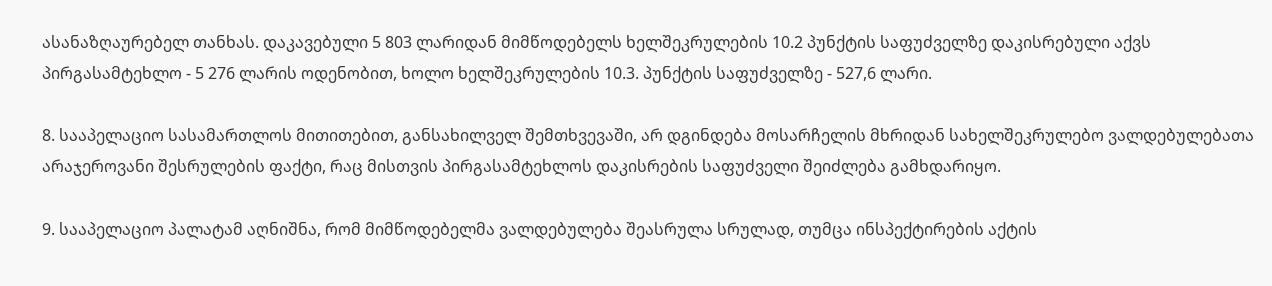ასანაზღაურებელ თანხას. დაკავებული 5 803 ლარიდან მიმწოდებელს ხელშეკრულების 10.2 პუნქტის საფუძველზე დაკისრებული აქვს პირგასამტეხლო - 5 276 ლარის ოდენობით, ხოლო ხელშეკრულების 10.3. პუნქტის საფუძველზე - 527,6 ლარი.

8. სააპელაციო სასამართლოს მითითებით, განსახილველ შემთხვევაში, არ დგინდება მოსარჩელის მხრიდან სახელშეკრულებო ვალდებულებათა არაჯეროვანი შესრულების ფაქტი, რაც მისთვის პირგასამტეხლოს დაკისრების საფუძველი შეიძლება გამხდარიყო.

9. სააპელაციო პალატამ აღნიშნა, რომ მიმწოდებელმა ვალდებულება შეასრულა სრულად, თუმცა ინსპექტირების აქტის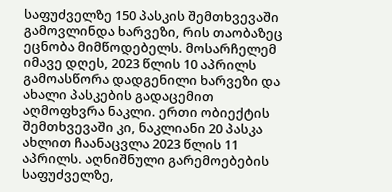საფუძველზე 150 პასკის შემთხვევაში გამოვლინდა ხარვეზი, რის თაობაზეც ეცნობა მიმწოდებელს. მოსარჩელემ იმავე დღეს, 2023 წლის 10 აპრილს გამოასწორა დადგენილი ხარვეზი და ახალი პასკების გადაცემით აღმოფხვრა ნაკლი. ერთი ობიექტის შემთხვევაში კი, ნაკლიანი 20 პასკა ახლით ჩაანაცვლა 2023 წლის 11 აპრილს. აღნიშნული გარემოებების საფუძველზე,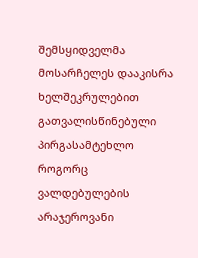შემსყიდველმა მოსარჩელეს დააკისრა ხელშეკრულებით გათვალისწინებული პირგასამტეხლო როგორც ვალდებულების არაჯეროვანი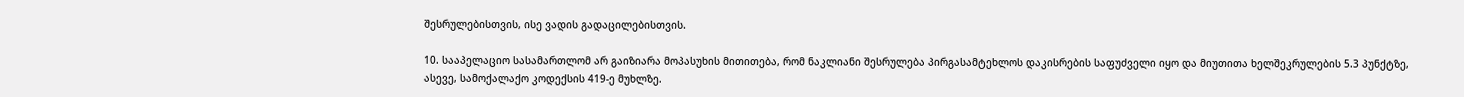შესრულებისთვის, ისე ვადის გადაცილებისთვის.

10. სააპელაციო სასამართლომ არ გაიზიარა მოპასუხის მითითება, რომ ნაკლიანი შესრულება პირგასამტეხლოს დაკისრების საფუძველი იყო და მიუთითა ხელშეკრულების 5.3 პუნქტზე, ასევე, სამოქალაქო კოდექსის 419-ე მუხლზე.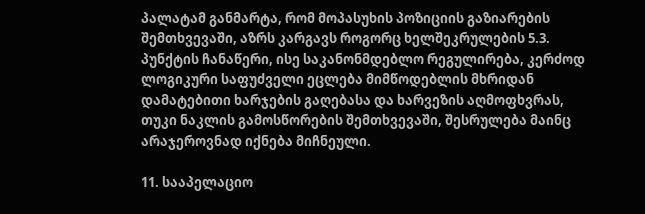პალატამ განმარტა, რომ მოპასუხის პოზიციის გაზიარების შემთხვევაში, აზრს კარგავს როგორც ხელშეკრულების 5.3. პუნქტის ჩანაწერი, ისე საკანონმდებლო რეგულირება, კერძოდ ლოგიკური საფუძველი ეცლება მიმწოდებლის მხრიდან დამატებითი ხარჯების გაღებასა და ხარვეზის აღმოფხვრას, თუკი ნაკლის გამოსწორების შემთხვევაში, შესრულება მაინც არაჯეროვნად იქნება მიჩნეული.

11. სააპელაციო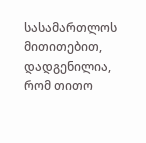სასამართლოს მითითებით, დადგენილია, რომ თითო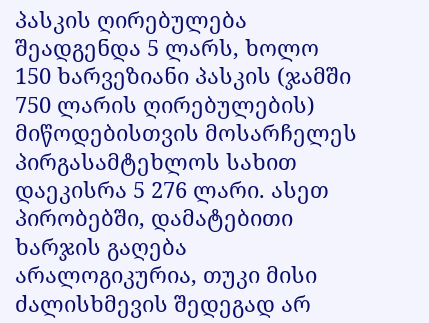პასკის ღირებულება შეადგენდა 5 ლარს, ხოლო 150 ხარვეზიანი პასკის (ჯამში 750 ლარის ღირებულების) მიწოდებისთვის მოსარჩელეს პირგასამტეხლოს სახით დაეკისრა 5 276 ლარი. ასეთ პირობებში, დამატებითი ხარჯის გაღება არალოგიკურია, თუკი მისი ძალისხმევის შედეგად არ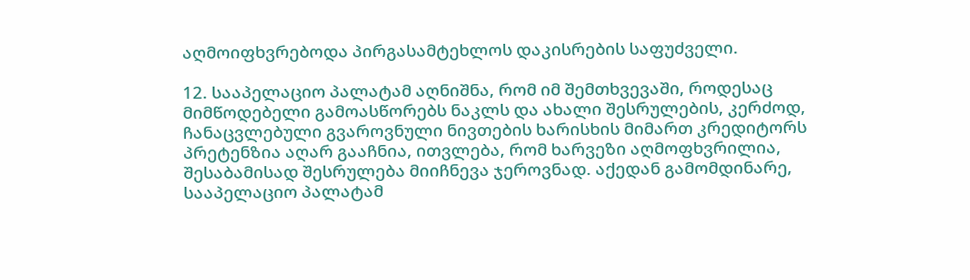აღმოიფხვრებოდა პირგასამტეხლოს დაკისრების საფუძველი.

12. სააპელაციო პალატამ აღნიშნა, რომ იმ შემთხვევაში, როდესაც მიმწოდებელი გამოასწორებს ნაკლს და ახალი შესრულების, კერძოდ, ჩანაცვლებული გვაროვნული ნივთების ხარისხის მიმართ კრედიტორს პრეტენზია აღარ გააჩნია, ითვლება, რომ ხარვეზი აღმოფხვრილია, შესაბამისად შესრულება მიიჩნევა ჯეროვნად. აქედან გამომდინარე, სააპელაციო პალატამ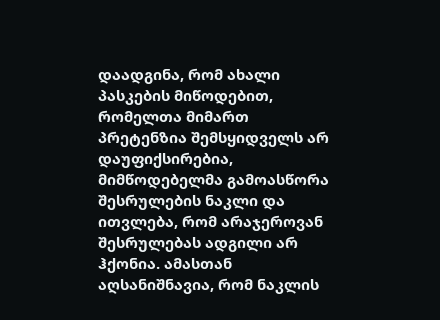დაადგინა, რომ ახალი პასკების მიწოდებით, რომელთა მიმართ პრეტენზია შემსყიდველს არ დაუფიქსირებია, მიმწოდებელმა გამოასწორა შესრულების ნაკლი და ითვლება, რომ არაჯეროვან შესრულებას ადგილი არ ჰქონია. ამასთან აღსანიშნავია, რომ ნაკლის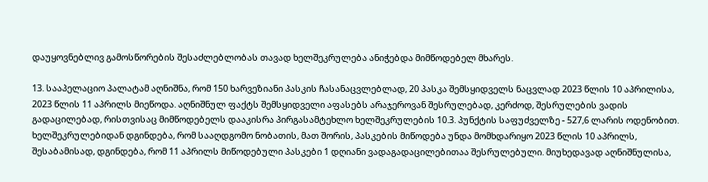დაუყოვნებლივ გამოსწორების შესაძლებლობას თავად ხელშეკრულება ანიჭებდა მიმწოდებელ მხარეს.

13. სააპელაციო პალატამ აღნიშნა, რომ 150 ხარვეზიანი პასკის ჩასანაცვლებლად, 20 პასკა შემსყიდველს ნაცვლად 2023 წლის 10 აპრილისა, 2023 წლის 11 აპრილს მიეწოდა. აღნიშნულ ფაქტს შემსყიდველი აფასებს არაჯეროვან შესრულებად, კერძოდ, შესრულების ვადის გადაცილებად, რისთვისაც მიმწოდებელს დააკისრა პირგასამტეხლო ხელშეკრულების 10.3. პუნქტის საფუძველზე - 527,6 ლარის ოდენობით. ხელშეკრულებიდან დგინდება, რომ სააღდგომო ნობათის, მათ შორის, პასკების მიწოდება უნდა მომხდარიყო 2023 წლის 10 აპრილს, შესაბამისად, დგინდება, რომ 11 აპრილს მიწოდებული პასკები 1 დღიანი ვადაგადაცილებითაა შესრულებული. მიუხედავად აღნიშნულისა,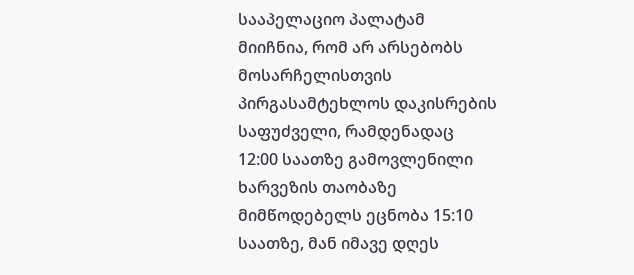სააპელაციო პალატამ მიიჩნია, რომ არ არსებობს მოსარჩელისთვის პირგასამტეხლოს დაკისრების საფუძველი, რამდენადაც 12:00 საათზე გამოვლენილი ხარვეზის თაობაზე მიმწოდებელს ეცნობა 15:10 საათზე, მან იმავე დღეს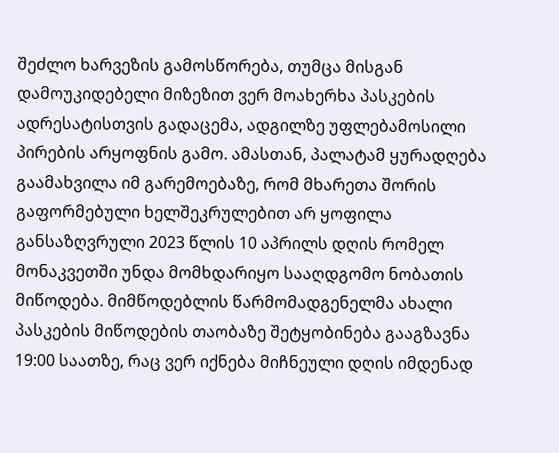შეძლო ხარვეზის გამოსწორება, თუმცა მისგან დამოუკიდებელი მიზეზით ვერ მოახერხა პასკების ადრესატისთვის გადაცემა, ადგილზე უფლებამოსილი პირების არყოფნის გამო. ამასთან, პალატამ ყურადღება გაამახვილა იმ გარემოებაზე, რომ მხარეთა შორის გაფორმებული ხელშეკრულებით არ ყოფილა განსაზღვრული 2023 წლის 10 აპრილს დღის რომელ მონაკვეთში უნდა მომხდარიყო სააღდგომო ნობათის მიწოდება. მიმწოდებლის წარმომადგენელმა ახალი პასკების მიწოდების თაობაზე შეტყობინება გააგზავნა 19:00 საათზე, რაც ვერ იქნება მიჩნეული დღის იმდენად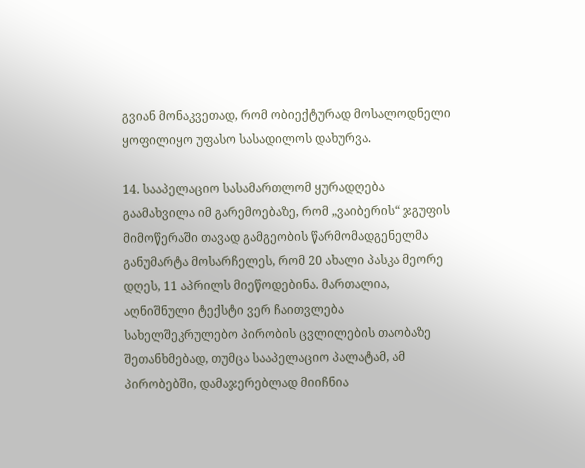გვიან მონაკვეთად, რომ ობიექტურად მოსალოდნელი ყოფილიყო უფასო სასადილოს დახურვა.

14. სააპელაციო სასამართლომ ყურადღება გაამახვილა იმ გარემოებაზე, რომ „ვაიბერის“ ჯგუფის მიმოწერაში თავად გამგეობის წარმომადგენელმა განუმარტა მოსარჩელეს, რომ 20 ახალი პასკა მეორე დღეს, 11 აპრილს მიეწოდებინა. მართალია, აღნიშნული ტექსტი ვერ ჩაითვლება სახელშეკრულებო პირობის ცვლილების თაობაზე შეთანხმებად, თუმცა სააპელაციო პალატამ, ამ პირობებში, დამაჯერებლად მიიჩნია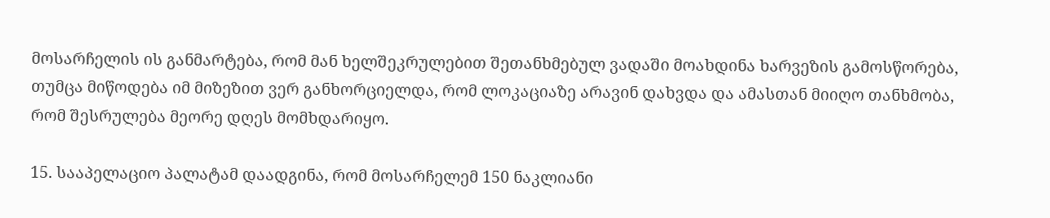მოსარჩელის ის განმარტება, რომ მან ხელშეკრულებით შეთანხმებულ ვადაში მოახდინა ხარვეზის გამოსწორება, თუმცა მიწოდება იმ მიზეზით ვერ განხორციელდა, რომ ლოკაციაზე არავინ დახვდა და ამასთან მიიღო თანხმობა, რომ შესრულება მეორე დღეს მომხდარიყო.

15. სააპელაციო პალატამ დაადგინა, რომ მოსარჩელემ 150 ნაკლიანი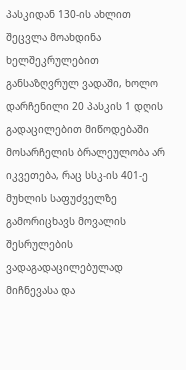პასკიდან 130-ის ახლით შეცვლა მოახდინა ხელშეკრულებით განსაზღვრულ ვადაში, ხოლო დარჩენილი 20 პასკის 1 დღის გადაცილებით მიწოდებაში მოსარჩელის ბრალეულობა არ იკვეთება, რაც სსკ-ის 401-ე მუხლის საფუძველზე გამორიცხავს მოვალის შესრულების ვადაგადაცილებულად მიჩნევასა და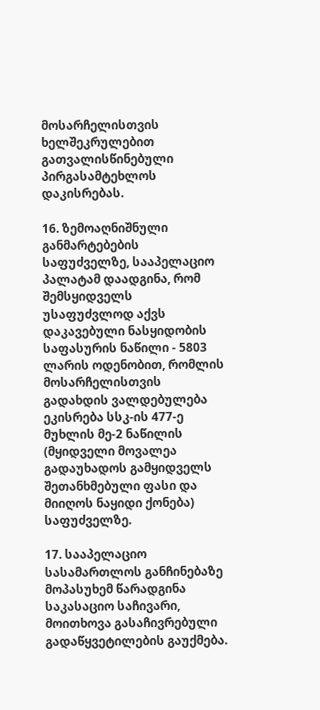მოსარჩელისთვის ხელშეკრულებით გათვალისწინებული პირგასამტეხლოს დაკისრებას.

16. ზემოაღნიშნული განმარტებების საფუძველზე, სააპელაციო პალატამ დაადგინა, რომ შემსყიდველს უსაფუძვლოდ აქვს დაკავებული ნასყიდობის საფასურის ნაწილი - 5803 ლარის ოდენობით, რომლის მოსარჩელისთვის გადახდის ვალდებულება ეკისრება სსკ-ის 477-ე მუხლის მე-2 ნაწილის (მყიდველი მოვალეა გადაუხადოს გამყიდველს შეთანხმებული ფასი და მიიღოს ნაყიდი ქონება) საფუძველზე.

17. სააპელაციო სასამართლოს განჩინებაზე მოპასუხემ წარადგინა საკასაციო საჩივარი, მოითხოვა გასაჩივრებული გადაწყვეტილების გაუქმება.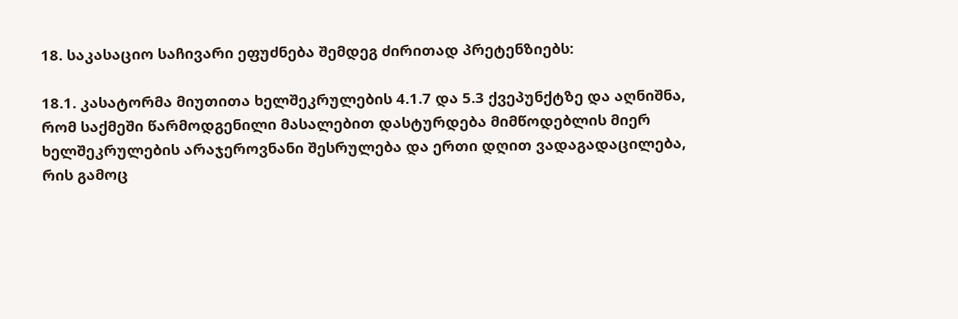18. საკასაციო საჩივარი ეფუძნება შემდეგ ძირითად პრეტენზიებს:

18.1. კასატორმა მიუთითა ხელშეკრულების 4.1.7 და 5.3 ქვეპუნქტზე და აღნიშნა, რომ საქმეში წარმოდგენილი მასალებით დასტურდება მიმწოდებლის მიერ ხელშეკრულების არაჯეროვნანი შესრულება და ერთი დღით ვადაგადაცილება, რის გამოც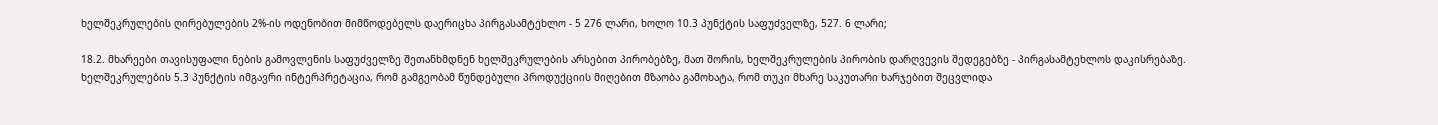ხელშეკრულების ღირებულების 2%-ის ოდენობით მიმწოდებელს დაერიცხა პირგასამტეხლო - 5 276 ლარი, ხოლო 10.3 პუნქტის საფუძველზე, 527. 6 ლარი;

18.2. მხარეები თავისუფალი ნების გამოვლენის საფუძველზე შეთანხმდნენ ხელშეკრულების არსებით პირობებზე, მათ შორის, ხელშეკრულების პირობის დარღვევის შედეგებზე - პირგასამტეხლოს დაკისრებაზე. ხელშეკრულების 5.3 პუნქტის იმგავრი ინტერპრეტაცია, რომ გამგეობამ წუნდებული პროდუქციის მიღებით მზაობა გამოხატა, რომ თუკი მხარე საკუთარი ხარჯებით შეცვლიდა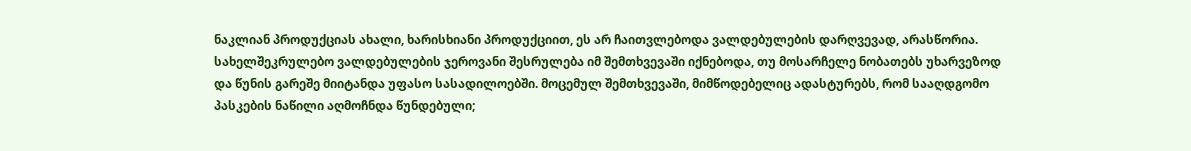ნაკლიან პროდუქციას ახალი, ხარისხიანი პროდუქციით, ეს არ ჩაითვლებოდა ვალდებულების დარღვევად, არასწორია. სახელშეკრულებო ვალდებულების ჯეროვანი შესრულება იმ შემთხვევაში იქნებოდა, თუ მოსარჩელე ნობათებს უხარვეზოდ და წუნის გარეშე მიიტანდა უფასო სასადილოებში. მოცემულ შემთხვევაში, მიმწოდებელიც ადასტურებს, რომ სააღდგომო პასკების ნაწილი აღმოჩნდა წუნდებული;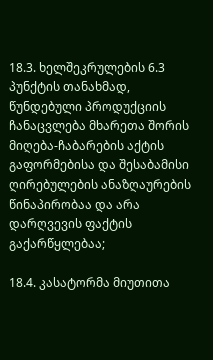18.3. ხელშეკრულების 6.3 პუნქტის თანახმად, წუნდებული პროდუქციის ჩანაცვლება მხარეთა შორის მიღება-ჩაბარების აქტის გაფორმებისა და შესაბამისი ღირებულების ანაზღაურების წინაპირობაა და არა დარღვევის ფაქტის გაქარწყლებაა;

18.4. კასატორმა მიუთითა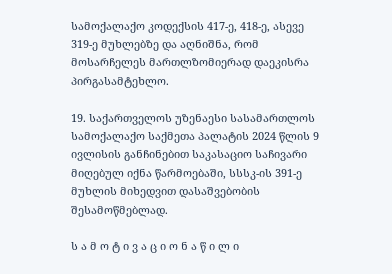სამოქალაქო კოდექსის 417-ე, 418-ე, ასევე 319-ე მუხლებზე და აღნიშნა, რომ მოსარჩელეს მართლზომიერად დაეკისრა პირგასამტეხლო.

19. საქართველოს უზენაესი სასამართლოს სამოქალაქო საქმეთა პალატის 2024 წლის 9 ივლისის განჩინებით საკასაციო საჩივარი მიღებულ იქნა წარმოებაში, სსსკ-ის 391-ე მუხლის მიხედვით დასაშვებობის შესამოწმებლად.

ს ა მ ო ტ ი ვ ა ც ი ო ნ ა წ ი ლ ი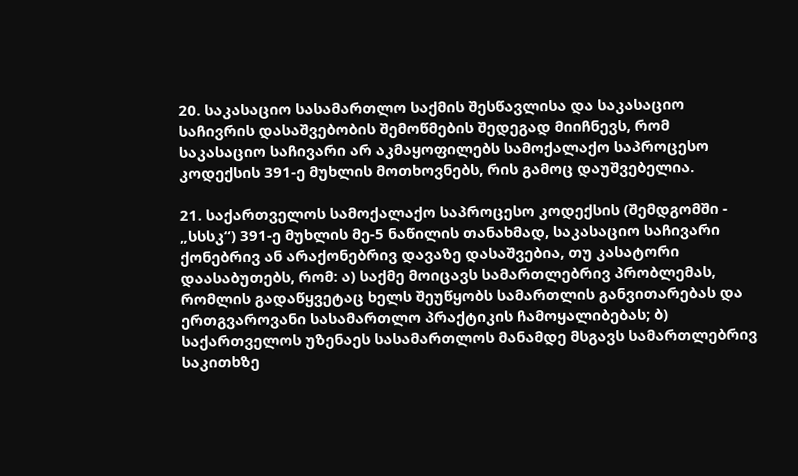20. საკასაციო სასამართლო საქმის შესწავლისა და საკასაციო საჩივრის დასაშვებობის შემოწმების შედეგად მიიჩნევს, რომ საკასაციო საჩივარი არ აკმაყოფილებს სამოქალაქო საპროცესო კოდექსის 391-ე მუხლის მოთხოვნებს, რის გამოც დაუშვებელია.

21. საქართველოს სამოქალაქო საპროცესო კოდექსის (შემდგომში - „სსსკ“) 391-ე მუხლის მე-5 ნაწილის თანახმად, საკასაციო საჩივარი ქონებრივ ან არაქონებრივ დავაზე დასაშვებია, თუ კასატორი დაასაბუთებს, რომ: ა) საქმე მოიცავს სამართლებრივ პრობლემას, რომლის გადაწყვეტაც ხელს შეუწყობს სამართლის განვითარებას და ერთგვაროვანი სასამართლო პრაქტიკის ჩამოყალიბებას; ბ) საქართველოს უზენაეს სასამართლოს მანამდე მსგავს სამართლებრივ საკითხზე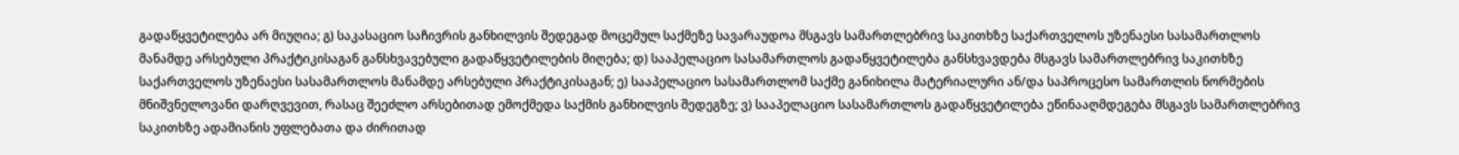გადაწყვეტილება არ მიუღია; გ) საკასაციო საჩივრის განხილვის შედეგად მოცემულ საქმეზე სავარაუდოა მსგავს სამართლებრივ საკითხზე საქართველოს უზენაესი სასამართლოს მანამდე არსებული პრაქტიკისაგან განსხვავებული გადაწყვეტილების მიღება; დ) სააპელაციო სასამართლოს გადაწყვეტილება განსხვავდება მსგავს სამართლებრივ საკითხზე საქართველოს უზენაესი სასამართლოს მანამდე არსებული პრაქტიკისაგან; ე) სააპელაციო სასამართლომ საქმე განიხილა მატერიალური ან/და საპროცესო სამართლის ნორმების მნიშვნელოვანი დარღვევით, რასაც შეეძლო არსებითად ემოქმედა საქმის განხილვის შედეგზე; ვ) სააპელაციო სასამართლოს გადაწყვეტილება ეწინააღმდეგება მსგავს სამართლებრივ საკითხზე ადამიანის უფლებათა და ძირითად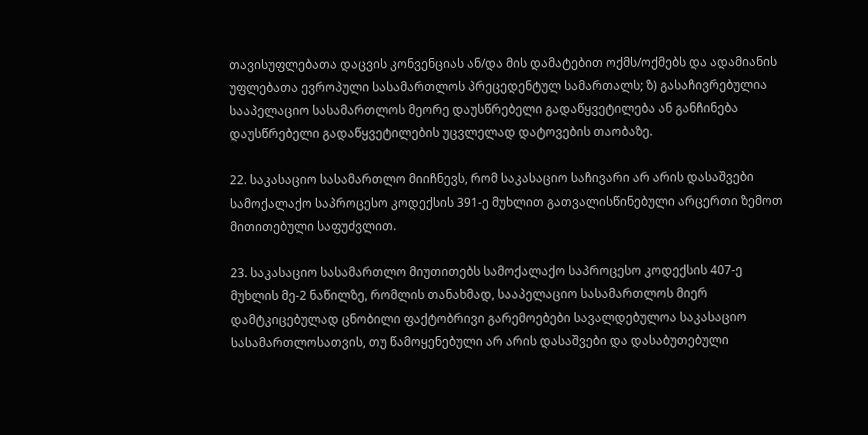თავისუფლებათა დაცვის კონვენციას ან/და მის დამატებით ოქმს/ოქმებს და ადამიანის უფლებათა ევროპული სასამართლოს პრეცედენტულ სამართალს; ზ) გასაჩივრებულია სააპელაციო სასამართლოს მეორე დაუსწრებელი გადაწყვეტილება ან განჩინება დაუსწრებელი გადაწყვეტილების უცვლელად დატოვების თაობაზე.

22. საკასაციო სასამართლო მიიჩნევს, რომ საკასაციო საჩივარი არ არის დასაშვები სამოქალაქო საპროცესო კოდექსის 391-ე მუხლით გათვალისწინებული არცერთი ზემოთ მითითებული საფუძვლით.

23. საკასაციო სასამართლო მიუთითებს სამოქალაქო საპროცესო კოდექსის 407-ე მუხლის მე-2 ნაწილზე, რომლის თანახმად, სააპელაციო სასამართლოს მიერ დამტკიცებულად ცნობილი ფაქტობრივი გარემოებები სავალდებულოა საკასაციო სასამართლოსათვის, თუ წამოყენებული არ არის დასაშვები და დასაბუთებული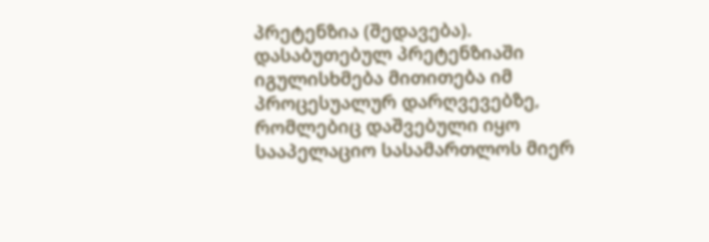პრეტენზია (შედავება). დასაბუთებულ პრეტენზიაში იგულისხმება მითითება იმ პროცესუალურ დარღვევებზე, რომლებიც დაშვებული იყო სააპელაციო სასამართლოს მიერ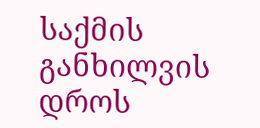საქმის განხილვის დროს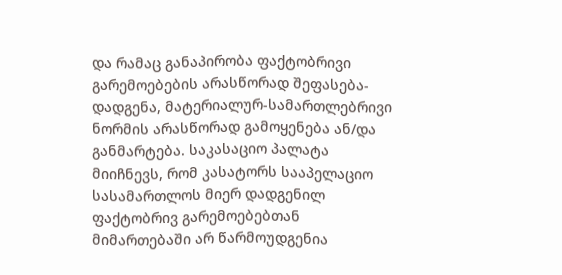და რამაც განაპირობა ფაქტობრივი გარემოებების არასწორად შეფასება-დადგენა, მატერიალურ-სამართლებრივი ნორმის არასწორად გამოყენება ან/და განმარტება. საკასაციო პალატა მიიჩნევს, რომ კასატორს სააპელაციო სასამართლოს მიერ დადგენილ ფაქტობრივ გარემოებებთან მიმართებაში არ წარმოუდგენია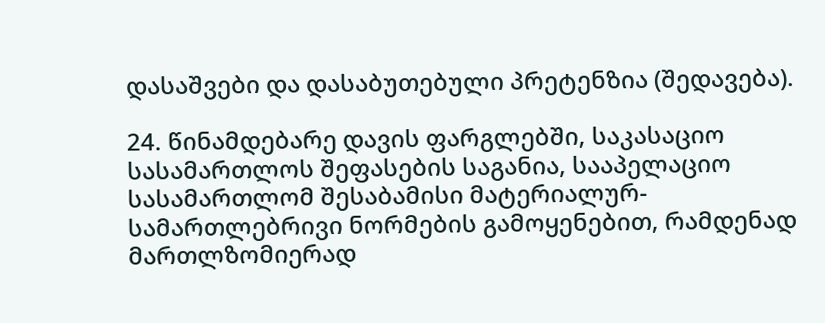დასაშვები და დასაბუთებული პრეტენზია (შედავება).

24. წინამდებარე დავის ფარგლებში, საკასაციო სასამართლოს შეფასების საგანია, სააპელაციო სასამართლომ შესაბამისი მატერიალურ-სამართლებრივი ნორმების გამოყენებით, რამდენად მართლზომიერად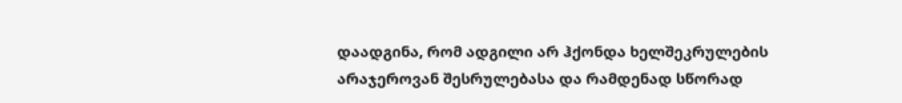დაადგინა, რომ ადგილი არ ჰქონდა ხელშეკრულების არაჯეროვან შესრულებასა და რამდენად სწორად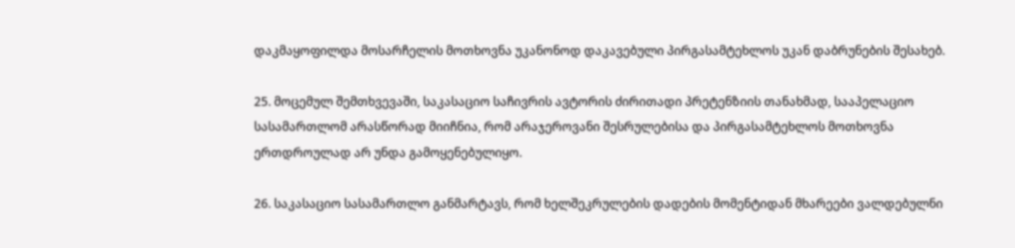დაკმაყოფილდა მოსარჩელის მოთხოვნა უკანონოდ დაკავებული პირგასამტეხლოს უკან დაბრუნების შესახებ.

25. მოცემულ შემთხვევაში, საკასაციო საჩივრის ავტორის ძირითადი პრეტენზიის თანახმად, სააპელაციო სასამართლომ არასწორად მიიჩნია, რომ არაჯეროვანი შესრულებისა და პირგასამტეხლოს მოთხოვნა ერთდროულად არ უნდა გამოყენებულიყო.

26. საკასაციო სასამართლო განმარტავს, რომ ხელშეკრულების დადების მომენტიდან მხარეები ვალდებულნი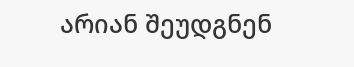არიან შეუდგნენ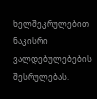ხელშეკრულებით ნაკისრი ვალდებულებების შესრულებას.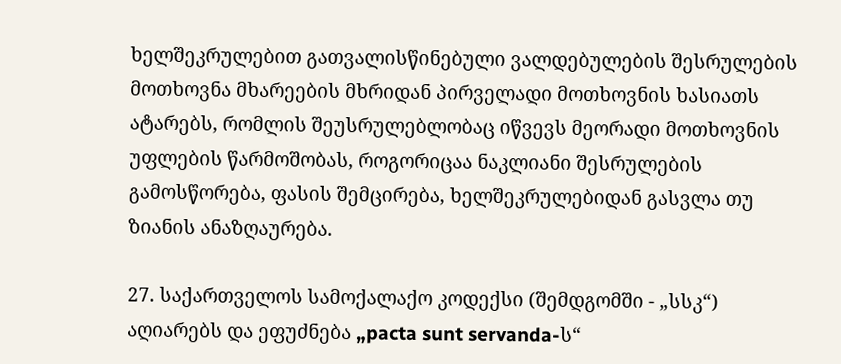ხელშეკრულებით გათვალისწინებული ვალდებულების შესრულების მოთხოვნა მხარეების მხრიდან პირველადი მოთხოვნის ხასიათს ატარებს, რომლის შეუსრულებლობაც იწვევს მეორადი მოთხოვნის უფლების წარმოშობას, როგორიცაა ნაკლიანი შესრულების გამოსწორება, ფასის შემცირება, ხელშეკრულებიდან გასვლა თუ ზიანის ანაზღაურება.

27. საქართველოს სამოქალაქო კოდექსი (შემდგომში - „სსკ“) აღიარებს და ეფუძნება „pacta sunt servanda-ს“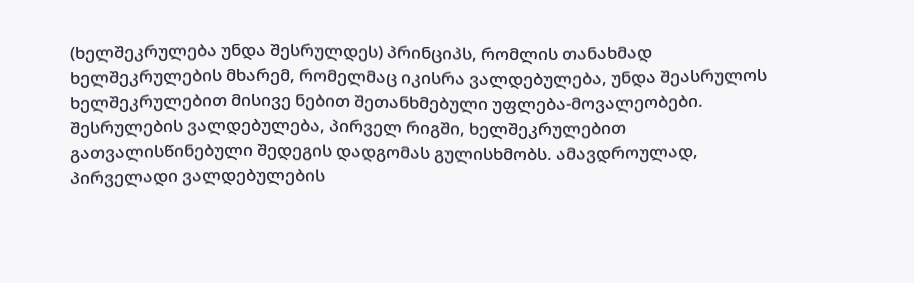(ხელშეკრულება უნდა შესრულდეს) პრინციპს, რომლის თანახმად ხელშეკრულების მხარემ, რომელმაც იკისრა ვალდებულება, უნდა შეასრულოს ხელშეკრულებით მისივე ნებით შეთანხმებული უფლება-მოვალეობები. შესრულების ვალდებულება, პირველ რიგში, ხელშეკრულებით გათვალისწინებული შედეგის დადგომას გულისხმობს. ამავდროულად, პირველადი ვალდებულების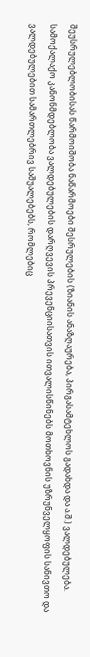შეუსრულებლობისას წარმოიშობა ნაწარმოები შესრულების (ზიანის ანაზღაურება, პირგასამტეხლოს გადახდა და ა.შ.) ვალდებულება. სამოქალაქო კანონმდებლობა ვალდებულების დარღვევის პრევენციისათვის ითვალისწინებს მოთხოვნის უზრუნველყოფის სანივთო და ვალდებულებით სამართლებრივ საშუალებებს, რომლებიც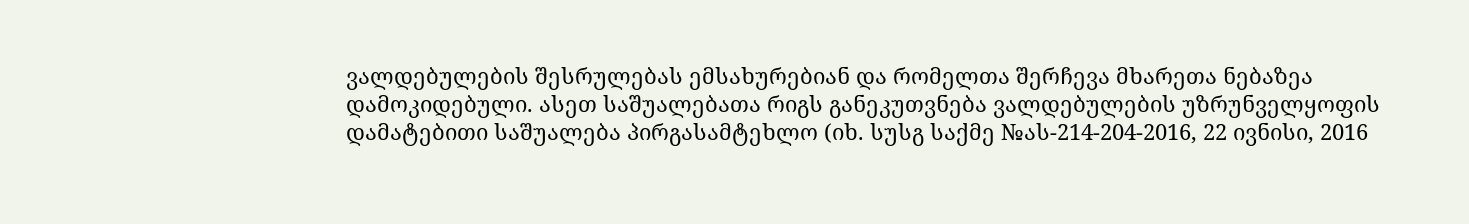ვალდებულების შესრულებას ემსახურებიან და რომელთა შერჩევა მხარეთა ნებაზეა დამოკიდებული. ასეთ საშუალებათა რიგს განეკუთვნება ვალდებულების უზრუნველყოფის დამატებითი საშუალება პირგასამტეხლო (იხ. სუსგ საქმე №ას-214-204-2016, 22 ივნისი, 2016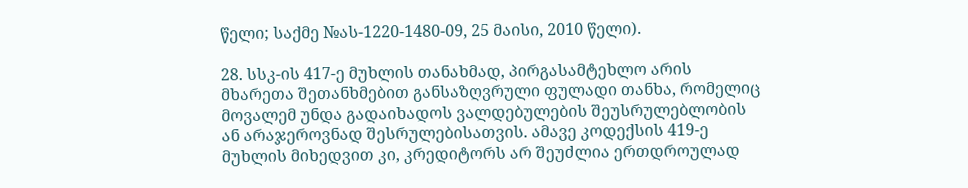წელი; საქმე №ას-1220-1480-09, 25 მაისი, 2010 წელი).

28. სსკ-ის 417-ე მუხლის თანახმად, პირგასამტეხლო არის მხარეთა შეთანხმებით განსაზღვრული ფულადი თანხა, რომელიც მოვალემ უნდა გადაიხადოს ვალდებულების შეუსრულებლობის ან არაჯეროვნად შესრულებისათვის. ამავე კოდექსის 419-ე მუხლის მიხედვით კი, კრედიტორს არ შეუძლია ერთდროულად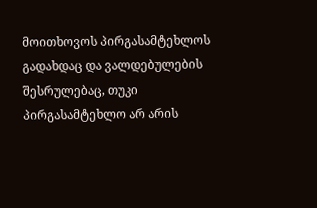მოითხოვოს პირგასამტეხლოს გადახდაც და ვალდებულების შესრულებაც, თუკი პირგასამტეხლო არ არის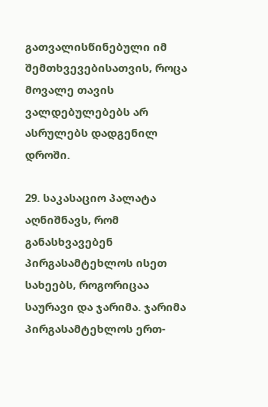გათვალისწინებული იმ შემთხვევებისათვის, როცა მოვალე თავის ვალდებულებებს არ ასრულებს დადგენილ დროში.

29. საკასაციო პალატა აღნიშნავს, რომ განასხვავებენ პირგასამტეხლოს ისეთ სახეებს, როგორიცაა საურავი და ჯარიმა. ჯარიმა პირგასამტეხლოს ერთ-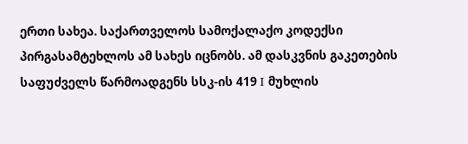ერთი სახეა. საქართველოს სამოქალაქო კოდექსი პირგასამტეხლოს ამ სახეს იცნობს. ამ დასკვნის გაკეთების საფუძველს წარმოადგენს სსკ-ის 419 I მუხლის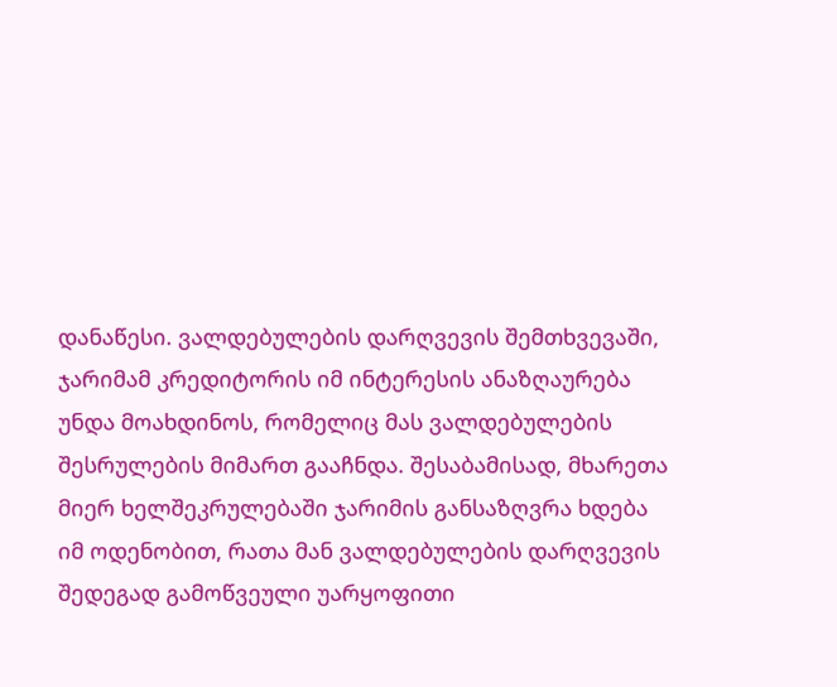დანაწესი. ვალდებულების დარღვევის შემთხვევაში, ჯარიმამ კრედიტორის იმ ინტერესის ანაზღაურება უნდა მოახდინოს, რომელიც მას ვალდებულების შესრულების მიმართ გააჩნდა. შესაბამისად, მხარეთა მიერ ხელშეკრულებაში ჯარიმის განსაზღვრა ხდება იმ ოდენობით, რათა მან ვალდებულების დარღვევის შედეგად გამოწვეული უარყოფითი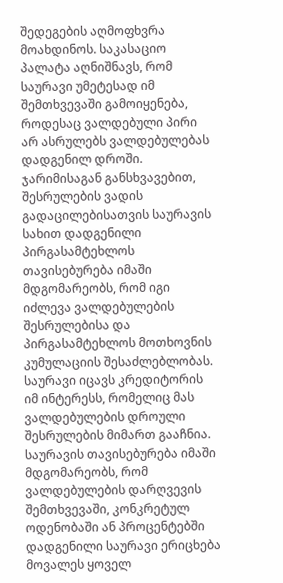შედეგების აღმოფხვრა მოახდინოს. საკასაციო პალატა აღნიშნავს, რომ საურავი უმეტესად იმ შემთხვევაში გამოიყენება, როდესაც ვალდებული პირი არ ასრულებს ვალდებულებას დადგენილ დროში. ჯარიმისაგან განსხვავებით, შესრულების ვადის გადაცილებისათვის საურავის სახით დადგენილი პირგასამტეხლოს თავისებურება იმაში მდგომარეობს, რომ იგი იძლევა ვალდებულების შესრულებისა და პირგასამტეხლოს მოთხოვნის კუმულაციის შესაძლებლობას. საურავი იცავს კრედიტორის იმ ინტერესს, რომელიც მას ვალდებულების დროული შესრულების მიმართ გააჩნია. საურავის თავისებურება იმაში მდგომარეობს, რომ ვალდებულების დარღვევის შემთხვევაში, კონკრეტულ ოდენობაში ან პროცენტებში დადგენილი საურავი ერიცხება მოვალეს ყოველ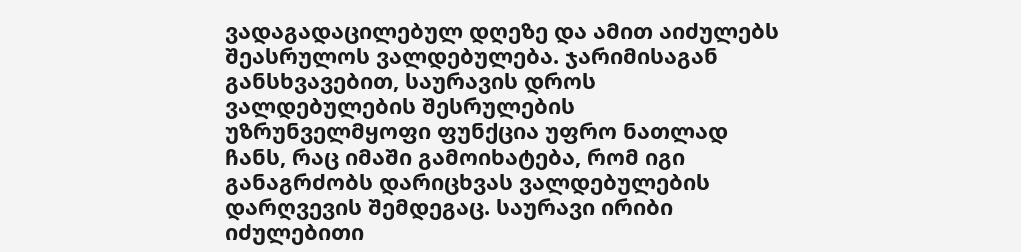ვადაგადაცილებულ დღეზე და ამით აიძულებს შეასრულოს ვალდებულება. ჯარიმისაგან განსხვავებით, საურავის დროს ვალდებულების შესრულების უზრუნველმყოფი ფუნქცია უფრო ნათლად ჩანს, რაც იმაში გამოიხატება, რომ იგი განაგრძობს დარიცხვას ვალდებულების დარღვევის შემდეგაც. საურავი ირიბი იძულებითი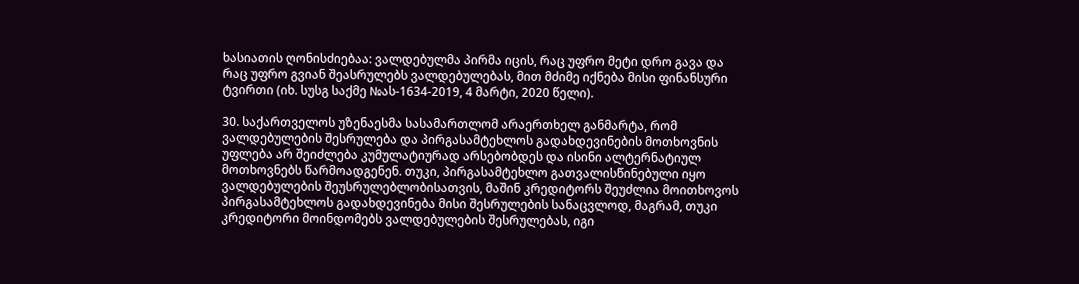ხასიათის ღონისძიებაა: ვალდებულმა პირმა იცის, რაც უფრო მეტი დრო გავა და რაც უფრო გვიან შეასრულებს ვალდებულებას, მით მძიმე იქნება მისი ფინანსური ტვირთი (იხ. სუსგ საქმე №ას-1634-2019, 4 მარტი, 2020 წელი).

30. საქართველოს უზენაესმა სასამართლომ არაერთხელ განმარტა, რომ ვალდებულების შესრულება და პირგასამტეხლოს გადახდევინების მოთხოვნის უფლება არ შეიძლება კუმულატიურად არსებობდეს და ისინი ალტერნატიულ მოთხოვნებს წარმოადგენენ. თუკი, პირგასამტეხლო გათვალისწინებული იყო ვალდებულების შეუსრულებლობისათვის, მაშინ კრედიტორს შეუძლია მოითხოვოს პირგასამტეხლოს გადახდევინება მისი შესრულების სანაცვლოდ, მაგრამ, თუკი კრედიტორი მოინდომებს ვალდებულების შესრულებას, იგი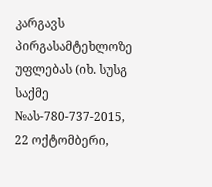კარგავს პირგასამტეხლოზე უფლებას (იხ. სუსგ საქმე №ას-780-737-2015, 22 ოქტომბერი,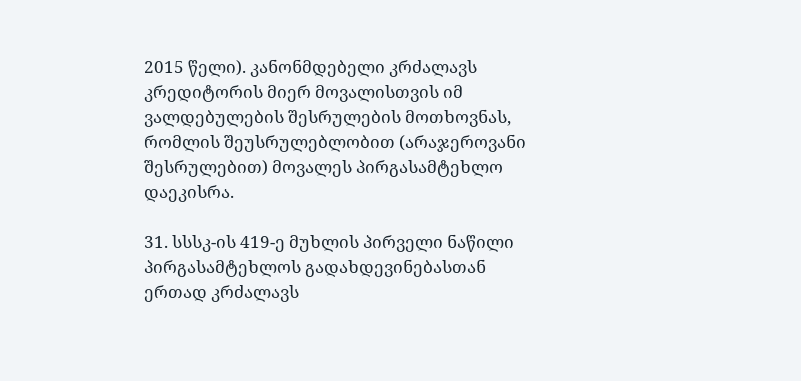2015 წელი). კანონმდებელი კრძალავს კრედიტორის მიერ მოვალისთვის იმ ვალდებულების შესრულების მოთხოვნას, რომლის შეუსრულებლობით (არაჯეროვანი შესრულებით) მოვალეს პირგასამტეხლო დაეკისრა.

31. სსსკ-ის 419-ე მუხლის პირველი ნაწილი პირგასამტეხლოს გადახდევინებასთან ერთად კრძალავს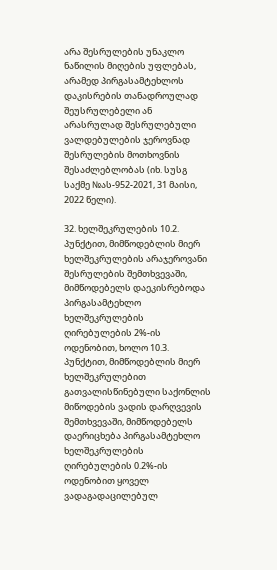არა შესრულების უნაკლო ნაწილის მიღების უფლებას, არამედ პირგასამტეხლოს დაკისრების თანადროულად შეუსრულებელი ან არასრულად შესრულებული ვალდებულების ჯეროვნად შესრულების მოთხოვნის შესაძლებლობას (იხ. სუსგ საქმე №ას-952-2021, 31 მაისი, 2022 წელი).

32. ხელშეკრულების 10.2. პუნქტით, მიმწოდებლის მიერ ხელშეკრულების არაჯეროვანი შესრულების შემთხვევაში, მიმწოდებელს დაეკისრებოდა პირგასამტეხლო ხელშეკრულების ღირებულების 2%-ის ოდენობით, ხოლო 10.3. პუნქტით, მიმწოდებლის მიერ ხელშეკრულებით გათვალისწინებული საქონლის მიწოდების ვადის დარღვევის შემთხვევაში, მიმწოდებელს დაერიცხება პირგასამტეხლო ხელშეკრულების ღირებულების 0.2%-ის ოდენობით ყოველ ვადაგადაცილებულ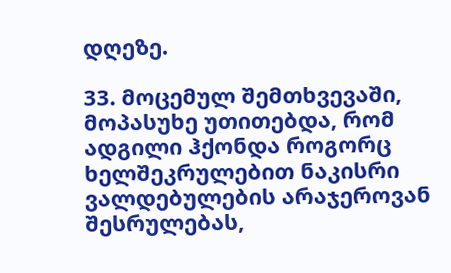დღეზე.

33. მოცემულ შემთხვევაში, მოპასუხე უთითებდა, რომ ადგილი ჰქონდა როგორც ხელშეკრულებით ნაკისრი ვალდებულების არაჯეროვან შესრულებას,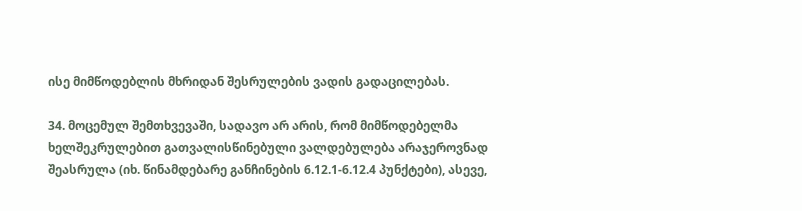ისე მიმწოდებლის მხრიდან შესრულების ვადის გადაცილებას.

34. მოცემულ შემთხვევაში, სადავო არ არის, რომ მიმწოდებელმა ხელშეკრულებით გათვალისწინებული ვალდებულება არაჯეროვნად შეასრულა (იხ. წინამდებარე განჩინების 6.12.1-6.12.4 პუნქტები), ასევე,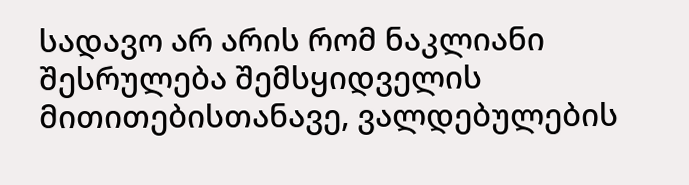სადავო არ არის რომ ნაკლიანი შესრულება შემსყიდველის მითითებისთანავე, ვალდებულების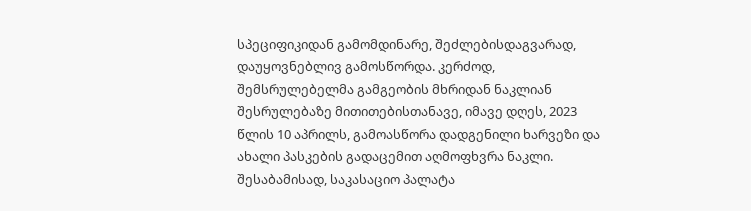სპეციფიკიდან გამომდინარე, შეძლებისდაგვარად, დაუყოვნებლივ გამოსწორდა. კერძოდ, შემსრულებელმა გამგეობის მხრიდან ნაკლიან შესრულებაზე მითითებისთანავე, იმავე დღეს, 2023 წლის 10 აპრილს, გამოასწორა დადგენილი ხარვეზი და ახალი პასკების გადაცემით აღმოფხვრა ნაკლი. შესაბამისად, საკასაციო პალატა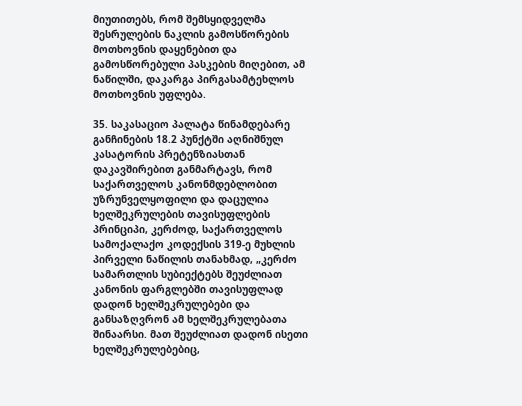მიუთითებს, რომ შემსყიდველმა შესრულების ნაკლის გამოსწორების მოთხოვნის დაყენებით და გამოსწორებული პასკების მიღებით, ამ ნაწილში, დაკარგა პირგასამტეხლოს მოთხოვნის უფლება.

35. საკასაციო პალატა წინამდებარე განჩინების 18.2 პუნქტში აღნიშნულ კასატორის პრეტენზიასთან დაკავშირებით განმარტავს, რომ საქართველოს კანონმდებლობით უზრუნველყოფილი და დაცულია ხელშეკრულების თავისუფლების პრინციპი, კერძოდ, საქართველოს სამოქალაქო კოდექსის 319-ე მუხლის პირველი ნაწილის თანახმად, „კერძო სამართლის სუბიექტებს შეუძლიათ კანონის ფარგლებში თავისუფლად დადონ ხელშეკრულებები და განსაზღვრონ ამ ხელშეკრულებათა შინაარსი. მათ შეუძლიათ დადონ ისეთი ხელშეკრულებებიც,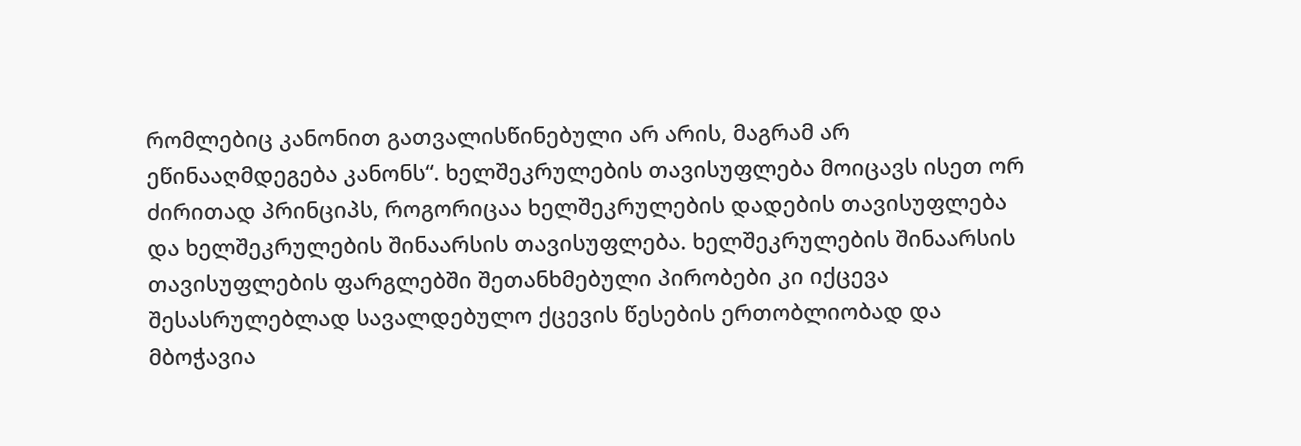რომლებიც კანონით გათვალისწინებული არ არის, მაგრამ არ ეწინააღმდეგება კანონს“. ხელშეკრულების თავისუფლება მოიცავს ისეთ ორ ძირითად პრინციპს, როგორიცაა ხელშეკრულების დადების თავისუფლება და ხელშეკრულების შინაარსის თავისუფლება. ხელშეკრულების შინაარსის თავისუფლების ფარგლებში შეთანხმებული პირობები კი იქცევა შესასრულებლად სავალდებულო ქცევის წესების ერთობლიობად და მბოჭავია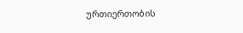ურთიერთობის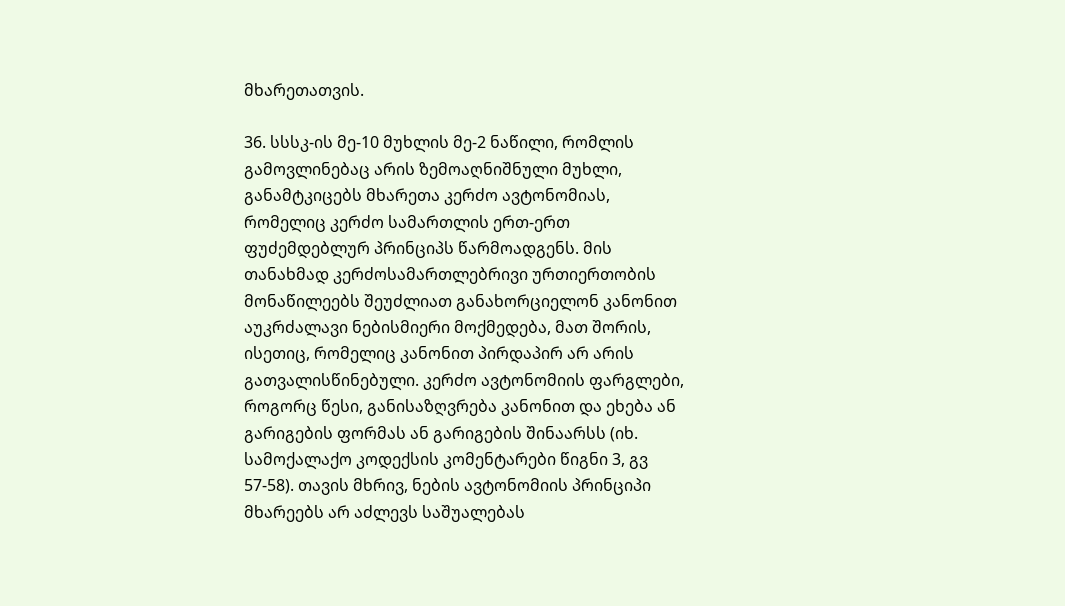მხარეთათვის.

36. სსსკ-ის მე-10 მუხლის მე-2 ნაწილი, რომლის გამოვლინებაც არის ზემოაღნიშნული მუხლი, განამტკიცებს მხარეთა კერძო ავტონომიას, რომელიც კერძო სამართლის ერთ-ერთ ფუძემდებლურ პრინციპს წარმოადგენს. მის თანახმად კერძოსამართლებრივი ურთიერთობის მონაწილეებს შეუძლიათ განახორციელონ კანონით აუკრძალავი ნებისმიერი მოქმედება, მათ შორის, ისეთიც, რომელიც კანონით პირდაპირ არ არის გათვალისწინებული. კერძო ავტონომიის ფარგლები, როგორც წესი, განისაზღვრება კანონით და ეხება ან გარიგების ფორმას ან გარიგების შინაარსს (იხ. სამოქალაქო კოდექსის კომენტარები წიგნი 3, გვ 57-58). თავის მხრივ, ნების ავტონომიის პრინციპი მხარეებს არ აძლევს საშუალებას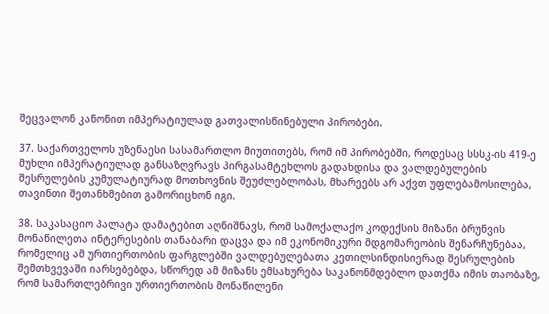შეცვალონ კანონით იმპერატიულად გათვალისწინებული პირობები.

37. საქართველოს უზენაესი სასამართლო მიუთითებს, რომ იმ პირობებში, როდესაც სსსკ-ის 419-ე მუხლი იმპერატიულად განსაზღვრავს პირგასამტეხლოს გადახდისა და ვალდებულების შესრულების კუმულატიურად მოთხოვნის შეუძლებლობას, მხარეებს არ აქვთ უფლებამოსილება, თავინთი შეთანხმებით გამორიცხონ იგი.

38. საკასაციო პალატა დამატებით აღნიშნავს, რომ სამოქალაქო კოდექსის მიზანი ბრუნვის მონაწილეთა ინტერესების თანაბარი დაცვა და იმ ეკონომიკური მდგომარეობის შენარჩუნებაა, რომელიც ამ ურთიერთობის ფარგლებში ვალდებულებათა კეთილსინდისიერად შესრულების შემთხვევაში იარსებებდა, სწორედ ამ მიზანს ემსახურება საკანონმდებლო დათქმა იმის თაობაზე, რომ სამართლებრივი ურთიერთობის მონაწილენი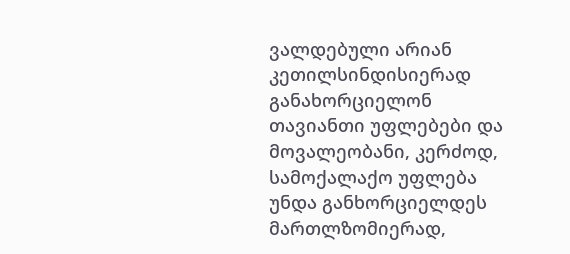ვალდებული არიან კეთილსინდისიერად განახორციელონ თავიანთი უფლებები და მოვალეობანი, კერძოდ, სამოქალაქო უფლება უნდა განხორციელდეს მართლზომიერად,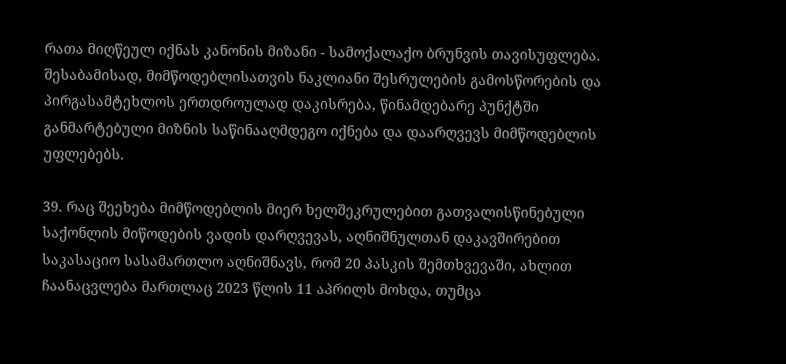რათა მიღწეულ იქნას კანონის მიზანი - სამოქალაქო ბრუნვის თავისუფლება. შესაბამისად, მიმწოდებლისათვის ნაკლიანი შესრულების გამოსწორების და პირგასამტეხლოს ერთდროულად დაკისრება, წინამდებარე პუნქტში განმარტებული მიზნის საწინააღმდეგო იქნება და დაარღვევს მიმწოდებლის უფლებებს.

39. რაც შეეხება მიმწოდებლის მიერ ხელშეკრულებით გათვალისწინებული საქონლის მიწოდების ვადის დარღვევას, აღნიშნულთან დაკავშირებით საკასაციო სასამართლო აღნიშნავს, რომ 20 პასკის შემთხვევაში, ახლით ჩაანაცვლება მართლაც 2023 წლის 11 აპრილს მოხდა, თუმცა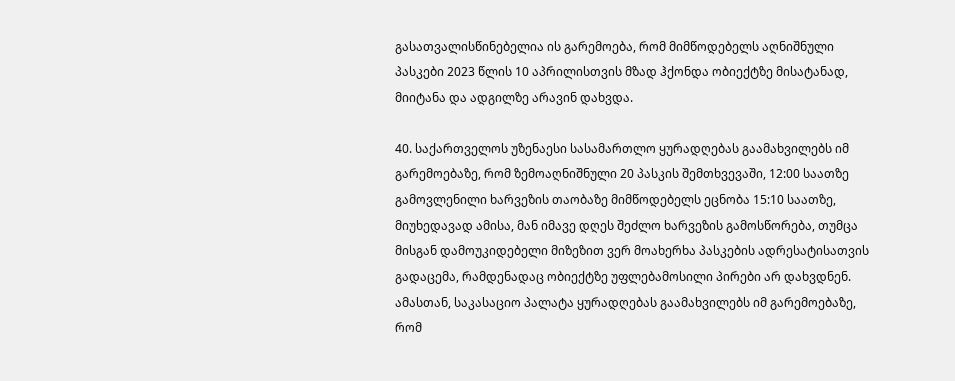გასათვალისწინებელია ის გარემოება, რომ მიმწოდებელს აღნიშნული პასკები 2023 წლის 10 აპრილისთვის მზად ჰქონდა ობიექტზე მისატანად, მიიტანა და ადგილზე არავინ დახვდა.

40. საქართველოს უზენაესი სასამართლო ყურადღებას გაამახვილებს იმ გარემოებაზე, რომ ზემოაღნიშნული 20 პასკის შემთხვევაში, 12:00 საათზე გამოვლენილი ხარვეზის თაობაზე მიმწოდებელს ეცნობა 15:10 საათზე, მიუხედავად ამისა, მან იმავე დღეს შეძლო ხარვეზის გამოსწორება, თუმცა მისგან დამოუკიდებელი მიზეზით ვერ მოახერხა პასკების ადრესატისათვის გადაცემა, რამდენადაც ობიექტზე უფლებამოსილი პირები არ დახვდნენ. ამასთან, საკასაციო პალატა ყურადღებას გაამახვილებს იმ გარემოებაზე, რომ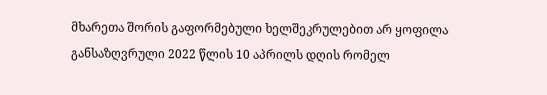მხარეთა შორის გაფორმებული ხელშეკრულებით არ ყოფილა განსაზღვრული 2022 წლის 10 აპრილს დღის რომელ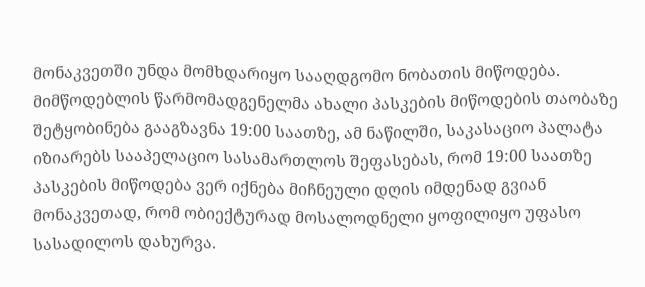მონაკვეთში უნდა მომხდარიყო სააღდგომო ნობათის მიწოდება. მიმწოდებლის წარმომადგენელმა ახალი პასკების მიწოდების თაობაზე შეტყობინება გააგზავნა 19:00 საათზე, ამ ნაწილში, საკასაციო პალატა იზიარებს სააპელაციო სასამართლოს შეფასებას, რომ 19:00 საათზე პასკების მიწოდება ვერ იქნება მიჩნეული დღის იმდენად გვიან მონაკვეთად, რომ ობიექტურად მოსალოდნელი ყოფილიყო უფასო სასადილოს დახურვა.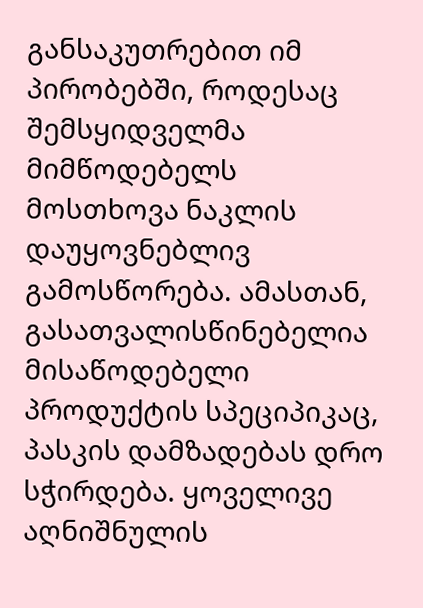განსაკუთრებით იმ პირობებში, როდესაც შემსყიდველმა მიმწოდებელს მოსთხოვა ნაკლის დაუყოვნებლივ გამოსწორება. ამასთან, გასათვალისწინებელია მისაწოდებელი პროდუქტის სპეციპიკაც, პასკის დამზადებას დრო სჭირდება. ყოველივე აღნიშნულის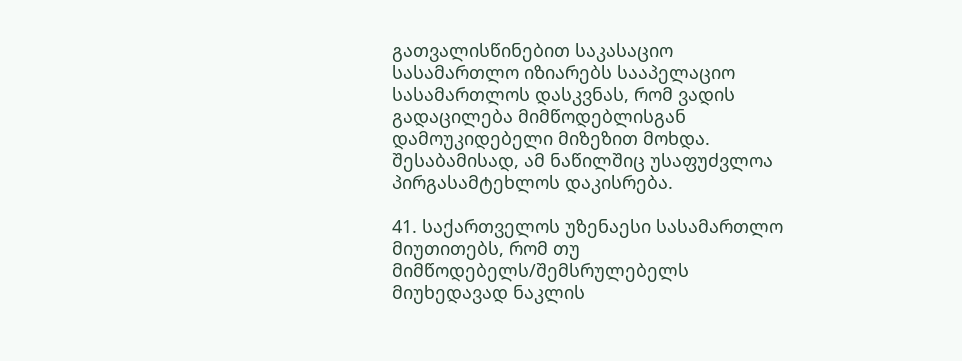გათვალისწინებით საკასაციო სასამართლო იზიარებს სააპელაციო სასამართლოს დასკვნას, რომ ვადის გადაცილება მიმწოდებლისგან დამოუკიდებელი მიზეზით მოხდა. შესაბამისად, ამ ნაწილშიც უსაფუძვლოა პირგასამტეხლოს დაკისრება.

41. საქართველოს უზენაესი სასამართლო მიუთითებს, რომ თუ მიმწოდებელს/შემსრულებელს მიუხედავად ნაკლის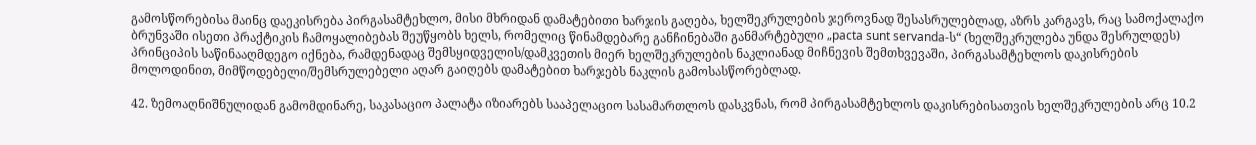გამოსწორებისა მაინც დაეკისრება პირგასამტეხლო, მისი მხრიდან დამატებითი ხარჯის გაღება, ხელშეკრულების ჯეროვნად შესასრულებლად, აზრს კარგავს, რაც სამოქალაქო ბრუნვაში ისეთი პრაქტიკის ჩამოყალიბებას შეუწყობს ხელს, რომელიც წინამდებარე განჩინებაში განმარტებული „pacta sunt servanda-ს“ (ხელშეკრულება უნდა შესრულდეს) პრინციპის საწინააღმდეგო იქნება, რამდენადაც შემსყიდველის/დამკვეთის მიერ ხელშეკრულების ნაკლიანად მიჩნევის შემთხვევაში, პირგასამტეხლოს დაკისრების მოლოდინით, მიმწოდებელი/შემსრულებელი აღარ გაიღებს დამატებით ხარჯებს ნაკლის გამოსასწორებლად.

42. ზემოაღნიშნულიდან გამომდინარე, საკასაციო პალატა იზიარებს სააპელაციო სასამართლოს დასკვნას, რომ პირგასამტეხლოს დაკისრებისათვის ხელშეკრულების არც 10.2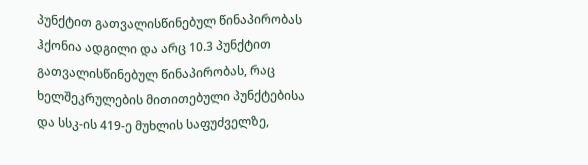პუნქტით გათვალისწინებულ წინაპირობას ჰქონია ადგილი და არც 10.3 პუნქტით გათვალისწინებულ წინაპირობას, რაც ხელშეკრულების მითითებული პუნქტებისა და სსკ-ის 419-ე მუხლის საფუძველზე,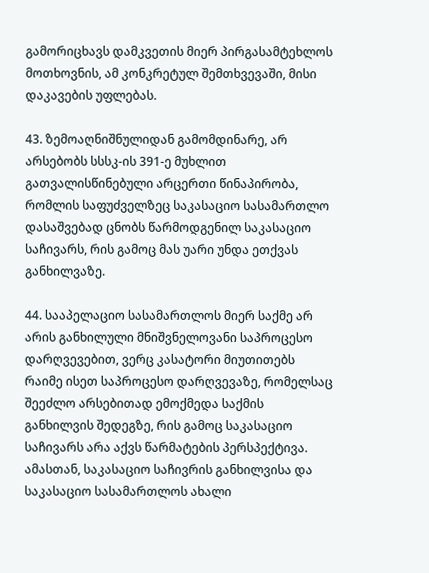გამორიცხავს დამკვეთის მიერ პირგასამტეხლოს მოთხოვნის, ამ კონკრეტულ შემთხვევაში, მისი დაკავების უფლებას.

43. ზემოაღნიშნულიდან გამომდინარე, არ არსებობს სსსკ-ის 391-ე მუხლით გათვალისწინებული არცერთი წინაპირობა, რომლის საფუძველზეც საკასაციო სასამართლო დასაშვებად ცნობს წარმოდგენილ საკასაციო საჩივარს, რის გამოც მას უარი უნდა ეთქვას განხილვაზე.

44. სააპელაციო სასამართლოს მიერ საქმე არ არის განხილული მნიშვნელოვანი საპროცესო დარღვევებით, ვერც კასატორი მიუთითებს რაიმე ისეთ საპროცესო დარღვევაზე, რომელსაც შეეძლო არსებითად ემოქმედა საქმის განხილვის შედეგზე, რის გამოც საკასაციო საჩივარს არა აქვს წარმატების პერსპექტივა. ამასთან, საკასაციო საჩივრის განხილვისა და საკასაციო სასამართლოს ახალი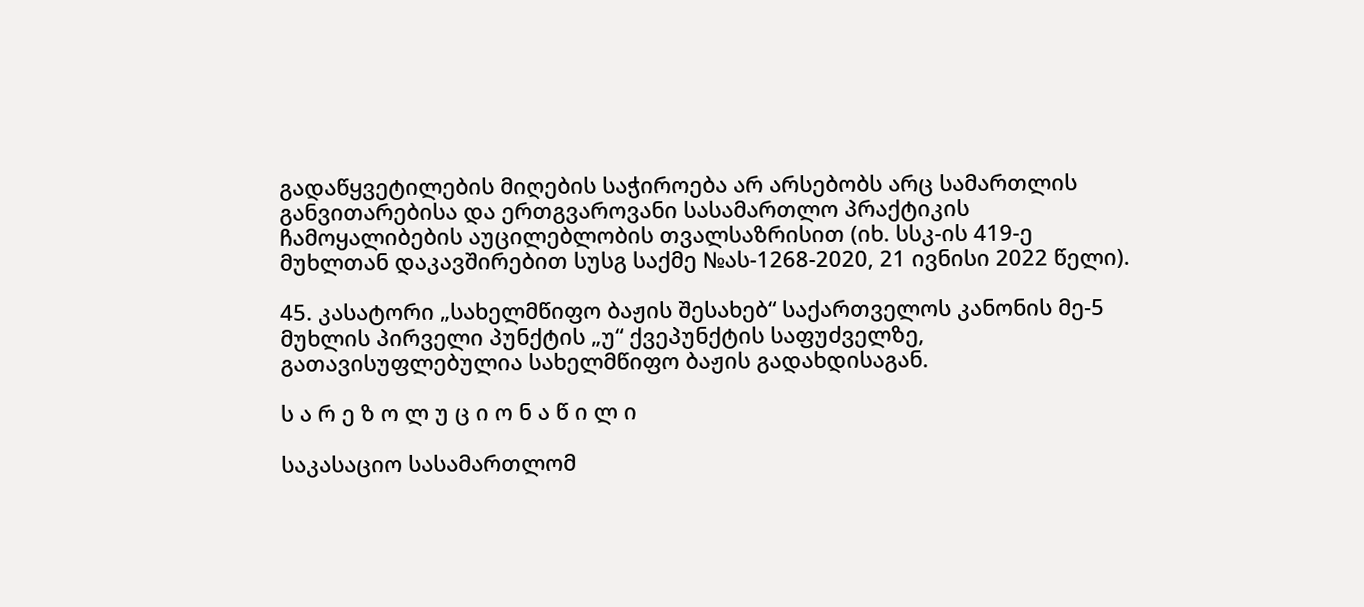გადაწყვეტილების მიღების საჭიროება არ არსებობს არც სამართლის განვითარებისა და ერთგვაროვანი სასამართლო პრაქტიკის ჩამოყალიბების აუცილებლობის თვალსაზრისით (იხ. სსკ-ის 419-ე მუხლთან დაკავშირებით სუსგ საქმე №ას-1268-2020, 21 ივნისი 2022 წელი).

45. კასატორი „სახელმწიფო ბაჟის შესახებ“ საქართველოს კანონის მე-5 მუხლის პირველი პუნქტის „უ“ ქვეპუნქტის საფუძველზე, გათავისუფლებულია სახელმწიფო ბაჟის გადახდისაგან.

ს ა რ ე ზ ო ლ უ ც ი ო ნ ა წ ი ლ ი

საკასაციო სასამართლომ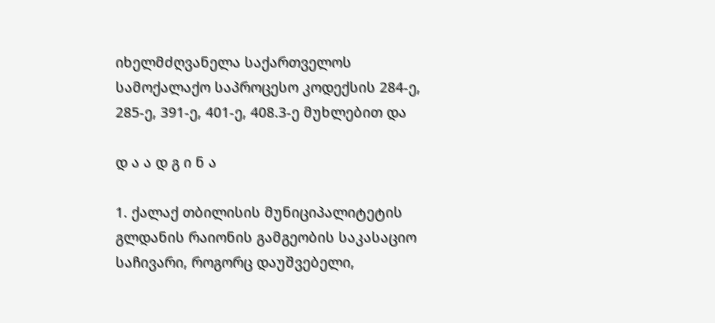იხელმძღვანელა საქართველოს სამოქალაქო საპროცესო კოდექსის 284-ე, 285-ე, 391-ე, 401-ე, 408.3-ე მუხლებით და

დ ა ა დ გ ი ნ ა

1. ქალაქ თბილისის მუნიციპალიტეტის გლდანის რაიონის გამგეობის საკასაციო საჩივარი, როგორც დაუშვებელი,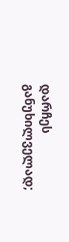დარჩეს განუხილველად;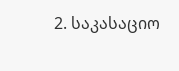2. საკასაციო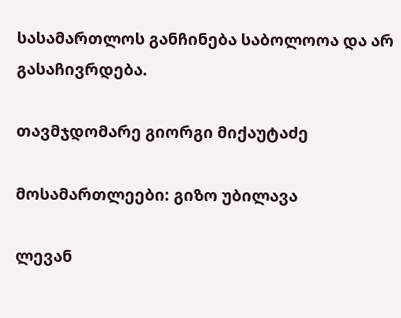სასამართლოს განჩინება საბოლოოა და არ გასაჩივრდება.

თავმჯდომარე გიორგი მიქაუტაძე

მოსამართლეები: გიზო უბილავა

ლევან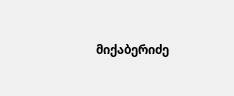მიქაბერიძე